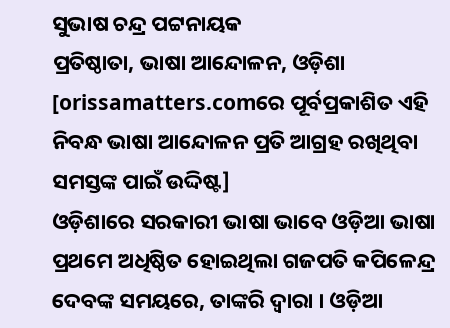ସୁଭାଷ ଚନ୍ଦ୍ର ପଟ୍ଟନାୟକ
ପ୍ରତିଷ୍ଠାତା, ଭାଷା ଆନ୍ଦୋଳନ, ଓଡ଼ିଶା
[orissamatters.comରେ ପୂର୍ବପ୍ରକାଶିତ ଏହି ନିବନ୍ଧ ଭାଷା ଆନ୍ଦୋଳନ ପ୍ରତି ଆଗ୍ରହ ରଖିଥିବା ସମସ୍ତଙ୍କ ପାଇଁ ଉଦ୍ଦିଷ୍ଟ]
ଓଡ଼ିଶାରେ ସରକାରୀ ଭାଷା ଭାବେ ଓଡ଼ିଆ ଭାଷା ପ୍ରଥମେ ଅଧିଷ୍ଠିତ ହୋଇଥିଲା ଗଜପତି କପିଳେନ୍ଦ୍ର ଦେବଙ୍କ ସମୟରେ, ତାଙ୍କରି ଦ୍ଵାରା । ଓଡ଼ିଆ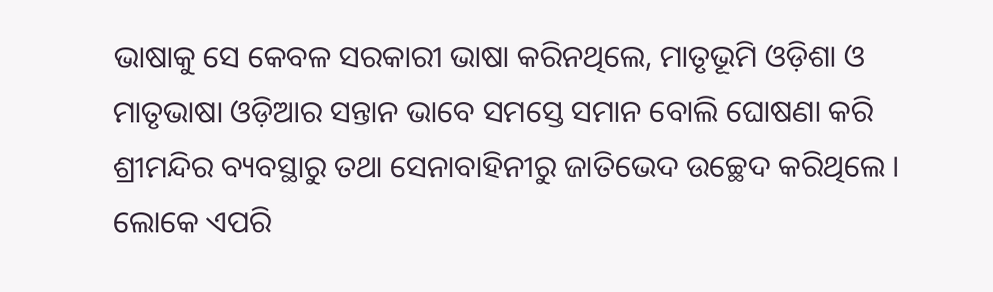ଭାଷାକୁ ସେ କେବଳ ସରକାରୀ ଭାଷା କରିନଥିଲେ, ମାତୃଭୂମି ଓଡ଼ିଶା ଓ ମାତୃଭାଷା ଓଡ଼ିଆର ସନ୍ତାନ ଭାବେ ସମସ୍ତେ ସମାନ ବୋଲି ଘୋଷଣା କରି ଶ୍ରୀମନ୍ଦିର ବ୍ୟବସ୍ଥାରୁ ତଥା ସେନାବାହିନୀରୁ ଜାତିଭେଦ ଉଚ୍ଛେଦ କରିଥିଲେ । ଲୋକେ ଏପରି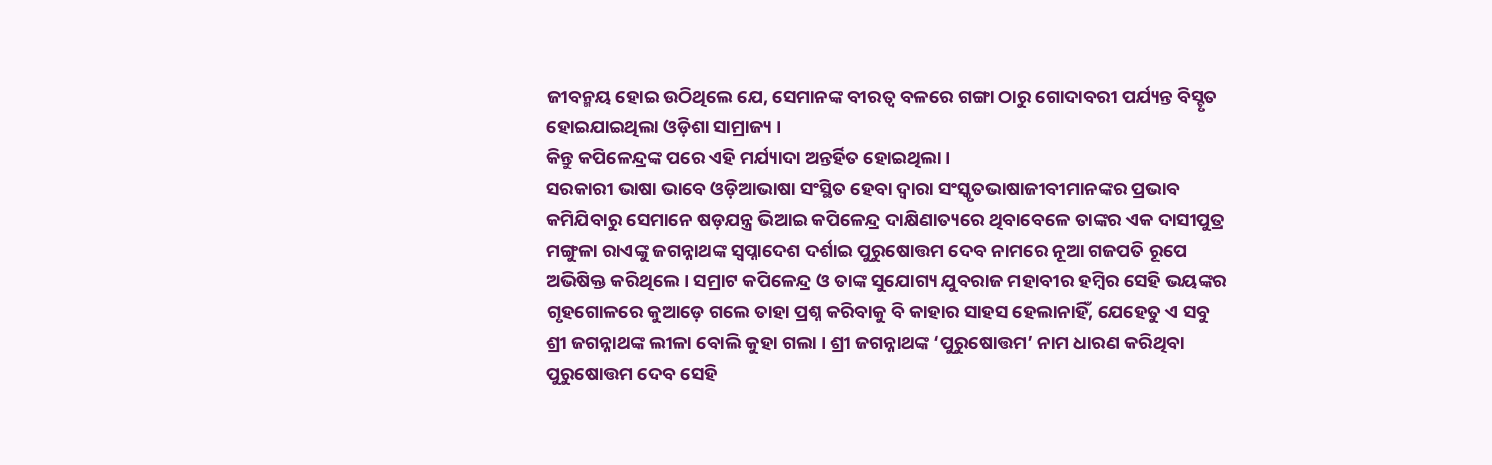ଜୀବନ୍ମୟ ହୋଇ ଉଠିଥିଲେ ଯେ, ସେମାନଙ୍କ ବୀରତ୍ଵ ବଳରେ ଗଙ୍ଗା ଠାରୁ ଗୋଦାବରୀ ପର୍ଯ୍ୟନ୍ତ ବିସ୍ଟୃତ ହୋଇଯାଇଥିଲା ଓଡ଼ିଶା ସାମ୍ରାଜ୍ୟ ।
କିନ୍ତୁ କପିଳେନ୍ଦ୍ରଙ୍କ ପରେ ଏହି ମର୍ଯ୍ୟାଦା ଅନ୍ତର୍ହିତ ହୋଇଥିଲା ।
ସରକାରୀ ଭାଷା ଭାବେ ଓଡ଼ିଆଭାଷା ସଂସ୍ଥିତ ହେବା ଦ୍ଵାରା ସଂସ୍କୃତଭାଷାଜୀବୀମାନଙ୍କର ପ୍ରଭାବ କମିଯିବାରୁ ସେମାନେ ଷଡ଼ଯନ୍ତ୍ର ଭିଆଇ କପିଳେନ୍ଦ୍ର ଦାକ୍ଷିଣାତ୍ୟରେ ଥିବାବେଳେ ତାଙ୍କର ଏକ ଦାସୀପୁତ୍ର ମଙ୍ଗୁଳା ରାଏଙ୍କୁ ଜଗନ୍ନାଥଙ୍କ ସ୍ଵପ୍ନାଦେଶ ଦର୍ଶାଇ ପୁରୁଷୋତ୍ତମ ଦେବ ନାମରେ ନୂଆ ଗଜପତି ରୂପେ ଅଭିଷିକ୍ତ କରିଥିଲେ । ସମ୍ରାଟ କପିଳେନ୍ଦ୍ର ଓ ତାଙ୍କ ସୁଯୋଗ୍ୟ ଯୁବରାଜ ମହାବୀର ହମ୍ବିର ସେହି ଭୟଙ୍କର ଗୃହଗୋଳରେ କୁଆଡ଼େ ଗଲେ ତାହା ପ୍ରଶ୍ନ କରିବାକୁ ବି କାହାର ସାହସ ହେଲାନାହିଁ, ଯେହେତୁ ଏ ସବୁ ଶ୍ରୀ ଜଗନ୍ନାଥଙ୍କ ଲୀଳା ବୋଲି କୁହା ଗଲା । ଶ୍ରୀ ଜଗନ୍ନାଥଙ୍କ ‘ପୁରୁଷୋତ୍ତମ’ ନାମ ଧାରଣ କରିଥିବା ପୁରୁଷୋତ୍ତମ ଦେବ ସେହି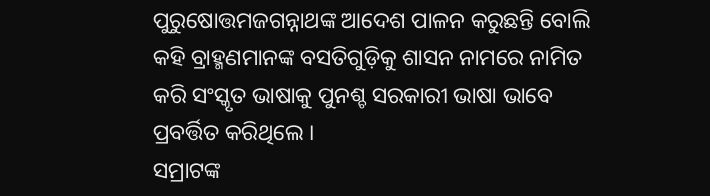ପୁରୁଷୋତ୍ତମଜଗନ୍ନାଥଙ୍କ ଆଦେଶ ପାଳନ କରୁଛନ୍ତି ବୋଲି କହି ବ୍ରାହ୍ମଣମାନଙ୍କ ବସତିଗୁଡ଼ିକୁ ଶାସନ ନାମରେ ନାମିତ କରି ସଂସ୍କୃତ ଭାଷାକୁ ପୁନଶ୍ଚ ସରକାରୀ ଭାଷା ଭାବେ ପ୍ରବର୍ତ୍ତିତ କରିଥିଲେ ।
ସମ୍ରାଟଙ୍କ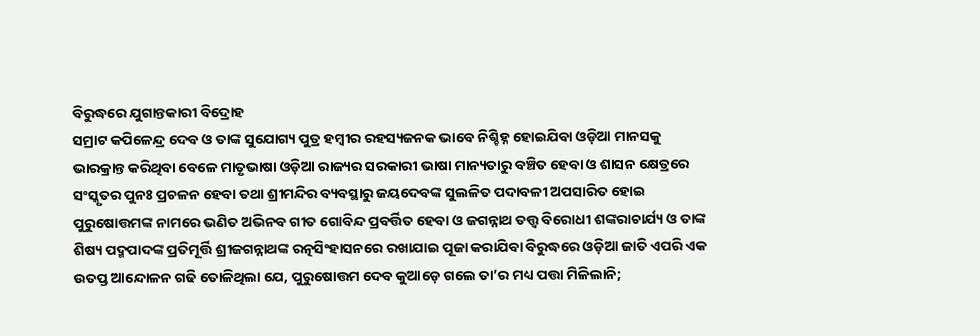ବିରୁଦ୍ଧରେ ଯୁଗାନ୍ତକାରୀ ବିଦ୍ରୋହ
ସମ୍ରାଟ କପିଳେନ୍ଦ୍ର ଦେବ ଓ ତାଙ୍କ ସୁଯୋଗ୍ୟ ପୁତ୍ର ହମ୍ବୀର ରହସ୍ୟଜନକ ଭାବେ ନିଶ୍ଚିହ୍ନ ହୋଇଯିବା ଓଡ଼ିଆ ମାନସକୁ ଭାରକ୍ରାନ୍ତ କରିଥିବା ବେଳେ ମାତୃଭାଷା ଓଡ଼ିଆ ରାଜ୍ୟର ସରକାରୀ ଭାଷା ମାନ୍ୟତାରୁ ବଞ୍ଚିତ ହେବା ଓ ଶାସନ କ୍ଷେତ୍ରରେ ସଂସ୍କୃତର ପୁନଃ ପ୍ରଚଳନ ହେବା ତଥା ଶ୍ରୀମନ୍ଦିର ବ୍ୟବସ୍ଥାରୁ ଜୟଦେବଙ୍କ ସୁଲଳିତ ପଦାବଳୀ ଅପସାରିତ ହୋଇ ପୁରୁଷୋତ୍ତମଙ୍କ ନାମରେ ଭଣିତ ଅଭିନବ ଗୀତ ଗୋବିନ୍ଦ ପ୍ରବର୍ତ୍ତିତ ହେବା ଓ ଜଗନ୍ନାଥ ତତ୍ତ୍ଵ ବିରୋଧୀ ଶଙ୍କରାଚାର୍ଯ୍ୟ ଓ ତାଙ୍କ ଶିଷ୍ୟ ପଦ୍ମପାଦଙ୍କ ପ୍ରତିମୂର୍ତ୍ତି ଶ୍ରୀଜଗନ୍ନାଥଙ୍କ ରତ୍ନସିଂହାସନରେ ରଖାଯାଇ ପୂଜା କରାଯିବା ବିରୁଦ୍ଧରେ ଓଡ଼ିଆ ଜାତି ଏପରି ଏକ ଉତପ୍ତ ଆନ୍ଦୋଳନ ଗଢି ତୋଳିଥିଲା ଯେ, ପୁରୁଷୋତ୍ତମ ଦେବ କୁଆଡ଼େ ଗଲେ ତା’ର ମଧ୍ୟ ପତ୍ତା ମିଳିଲାନି;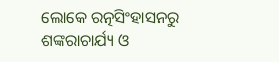ଲୋକେ ରତ୍ନସିଂହାସନରୁ ଶଙ୍କରାଚାର୍ଯ୍ୟ ଓ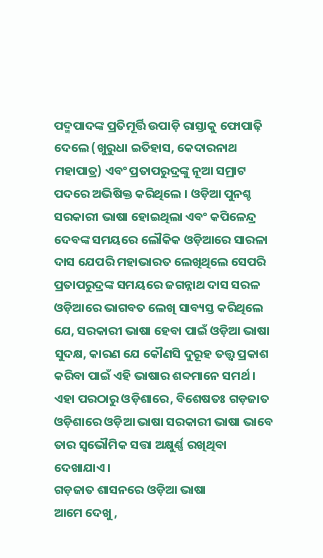ପଦ୍ମପାଦଙ୍କ ପ୍ରତିମୂର୍ତ୍ତି ଉପାଡ଼ି ରାସ୍ତାକୁ ଫୋପାଢ଼ି ଦେଲେ (ଖୁରୁଧା ଇତିହାସ, କେଦାରନାଥ ମହାପାତ୍ର) ଏବଂ ପ୍ରତାପରୁଦ୍ରଙ୍କୁ ନୂଆ ସମ୍ରାଟ ପଦରେ ଅଭିଷିକ୍ତ କରିଥିଲେ । ଓଡ଼ିଆ ପୁନଶ୍ଚ ସରକାରୀ ଭାଷା ହୋଇଥିଲା ଏବଂ କପିଳେନ୍ଦ୍ର ଦେବଙ୍କ ସମୟରେ ଲୌକିକ ଓଡ଼ିଆରେ ସାରଳା ଦାସ ଯେପରି ମହାଭାରତ ଲେଖିଥିଲେ ସେପରି ପ୍ରତାପରୁଦ୍ରଙ୍କ ସମୟରେ ଜଗନ୍ନାଥ ଦାସ ସରଳ ଓଡ଼ିଆରେ ଭାଗବତ ଲେଖି ସାବ୍ୟସ୍ତ କରିଥିଲେ ଯେ, ସରକାରୀ ଭାଷା ହେବା ପାଇଁ ଓଡ଼ିଆ ଭାଷା ସୁଦକ୍ଷ, କାରଣ ଯେ କୌଣସି ଦୁରୂହ ତତ୍ତ୍ଵ ପ୍ରକାଶ କରିବା ପାଇଁ ଏହି ଭାଷାର ଶବ୍ଦମାନେ ସମର୍ଥ ।
ଏହା ପରଠାରୁ ଓଡ଼ିଶାରେ, ବିଶେଷତଃ ଗଡ଼ଜାତ ଓଡ଼ିଶାରେ ଓଡ଼ିଆ ଭାଷା ସରକାରୀ ଭାଷା ଭାବେ ତାର ସ୍ଵଭୌମିକ ସତ୍ତା ଅକ୍ଷୁର୍ଣ୍ଣ ରଖିଥିବା ଦେଖାଯାଏ ।
ଗଡ଼ଜାତ ଶାସନରେ ଓଡ଼ିଆ ଭାଷା
ଆମେ ଦେଖୁ,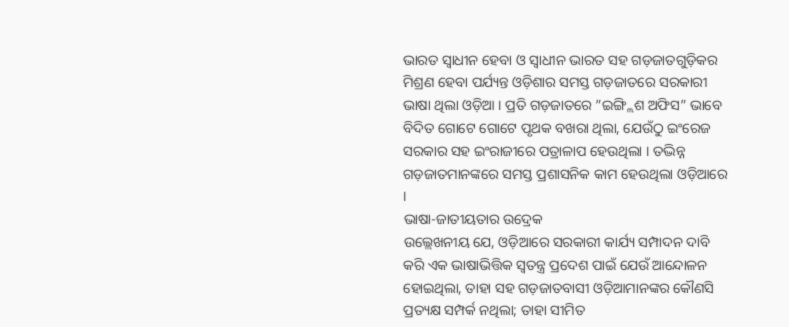ଭାରତ ସ୍ଵାଧୀନ ହେବା ଓ ସ୍ଵାଧୀନ ଭାରତ ସହ ଗଡ଼ଜାତଗୁଡ଼ିକର ମିଶ୍ରଣ ହେବା ପର୍ଯ୍ୟନ୍ତ ଓଡ଼ିଶାର ସମସ୍ତ ଗଡ଼ଜାତରେ ସରକାରୀ ଭାଷା ଥିଲା ଓଡ଼ିଆ । ପ୍ରତି ଗଡ଼ଜାତରେ ”ଇଙ୍ଗ୍ଲିଶ ଅଫିସ” ଭାବେ ବିଦିତ ଗୋଟେ ଗୋଟେ ପୃଥକ ବଖରା ଥିଲା, ଯେଉଁଠୁ ଇଂରେଜ ସରକାର ସହ ଇଂରାଜୀରେ ପତ୍ରାଳାପ ହେଉଥିଲା । ତଦ୍ଭିନ୍ନ ଗଡ଼ଜାତମାନଙ୍କରେ ସମସ୍ତ ପ୍ରଶାସନିକ କାମ ହେଉଥିଲା ଓଡ଼ିଆରେ ।
ଭାଷା-ଜାତୀୟତାର ଉଦ୍ରେକ
ଉଲ୍ଲେଖନୀୟ ଯେ, ଓଡ଼ିଆରେ ସରକାରୀ କାର୍ଯ୍ୟ ସମ୍ପାଦନ ଦାବି କରି ଏକ ଭାଷାଭିତ୍ତିକ ସ୍ଵତନ୍ତ୍ର ପ୍ରଦେଶ ପାଇଁ ଯେଉଁ ଆନ୍ଦୋଳନ ହୋଇଥିଲା, ତାହା ସହ ଗଡ଼ଜାତବାସୀ ଓଡ଼ିଆମାନଙ୍କର କୌଣସି ପ୍ରତ୍ୟକ୍ଷ ସମ୍ପର୍କ ନଥିଲା; ତାହା ସୀମିତ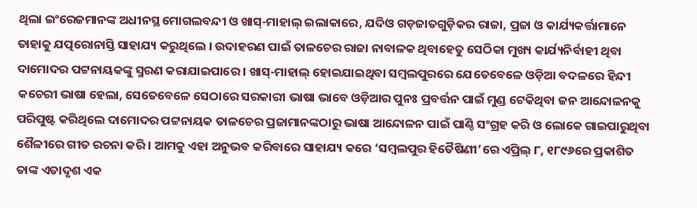ଥିଲା ଇଂରେଜମାନଙ୍କ ଅଧୀନସ୍ଥ ମୋଗଲବନ୍ଦୀ ଓ ଖାସ୍-ମାହାଲ୍ ଇଲାକାରେ, ଯଦିଓ ଗଡ଼ଜାତଗୁଡ଼ିକର ରାଜା, ପ୍ରଜା ଓ କାର୍ଯ୍ୟକର୍ତ୍ତାମାନେ ତାହାକୁ ଯତ୍ପରୋନାସ୍ତି ସାହାଯ୍ୟ କରୁଥିଲେ । ଉଦାହରଣ ପାଇଁ ତାଳଚେର ରାଜା ନାବାଳକ ଥିବାହେତୁ ସେଠିକା ମୁଖ୍ୟ କାର୍ଯ୍ୟନିର୍ବାହୀ ଥିବା ଦାମୋଦର ପଟ୍ଟନାୟକଙ୍କୁ ସ୍ମରଣ କରାଯାଇପାରେ । ଖାସ୍-ମାହାଲ୍ ହୋଇଯାଇଥିବା ସମ୍ବଲପୁରରେ ଯେତେବେଳେ ଓଡ଼ିଆ ବଦଳରେ ହିନ୍ଦୀ କଚେରୀ ଭାଷା ହେଲା, ସେତେବେଳେ ସେଠାରେ ସରକାରୀ ଭାଷା ଭାବେ ଓଡ଼ିଆର ପୁନଃ ପ୍ରବର୍ତ୍ତନ ପାଇଁ ମୁଣ୍ଡ ଟେକିଥିବା ଜନ ଆନ୍ଦୋଳନକୁ ପରିପୁଷ୍ଟ କରିଥିଲେ ଦାମୋଦର ପଟ୍ଟନାୟକ ତାଳଚେର ପ୍ରଜାମାନଙ୍କଠାରୁ ଭାଷା ଆନ୍ଦୋଳନ ପାଇଁ ପାଣ୍ଠି ସଂଗ୍ରହ କରି ଓ ଲୋକେ ଗାଇପାରୁଥିବା ଶୈଳୀରେ ଗୀତ ରଚନା କରି । ଆମକୁ ଏହା ଅନୁଭବ କରିବାରେ ସାହାଯ୍ୟ କରେ ‘ସମ୍ବଲପୁର ହିତୈଷିଣୀ’ରେ ଏପ୍ରିଲ୍ ୮, ୧୮୯୬ରେ ପ୍ରକାଶିତ ତାଙ୍କ ଏତାଦୃଶ ଏକ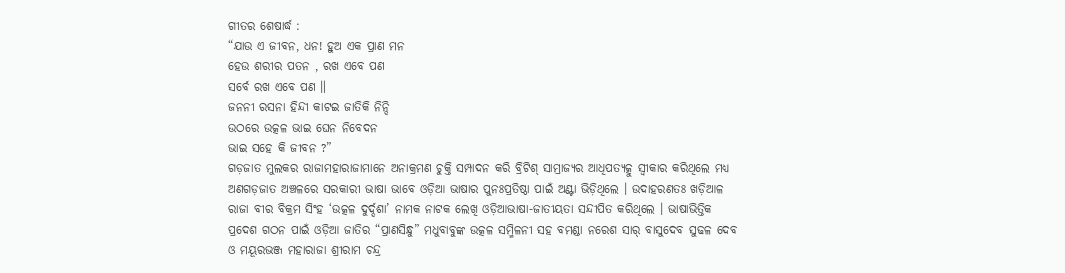ଗୀତର ଶେଷାର୍ଦ୍ଧ :
“ଯାଉ ଏ ଜୀବନ, ଧନ! ହୁଅ ଏକ ପ୍ରାଣ ମନ
ହେଉ ଶରୀର ପତନ , ରଖ ଏବେ ପଣ
ସର୍ବେ ରଖ ଏବେ ପଣ ॥
ଜନନୀ ରସନା ହିନ୍ଦୀ କାଟଇ ଜାତିକି ନିନ୍ଦି
ଉଠରେ ଉତ୍କଳ ଭାଇ ଘେନ ନିବେଦନ
ଭାଇ ସହେ କି ଜୀବନ ?”
ଗଡ଼ଜାତ ମୁଲକର ରାଜାମହାରାଜାମାନେ ଅନାକ୍ରମଣ ଚୁକ୍ତି ସମ୍ପାଦନ କରି ବ୍ରିଟିଶ୍ ସାମ୍ରାଜ୍ୟର ଆଧିପତ୍ୟତ୍କୁ ସ୍ଵୀକାର କରିଥିଲେ ମଧ୍ୟ ଅଣଗଡ଼ଜାତ ଅଞ୍ଚଳରେ ସରକାରୀ ଭାଷା ଭାବେ ଓଡ଼ିଆ ଭାଷାର ପୁନଃପ୍ରତିଷ୍ଠା ପାଇଁ ଅଣ୍ଟା ଭିଡ଼ିଥିଲେ । ଉଦାହରଣତଃ ଖଡ଼ିଆଳ ରାଜା ବୀର ବିକ୍ରମ ସିଂହ ‘ଉତ୍କଳ ଦୁର୍ଦ୍ଦଶା’ ନାମକ ନାଟକ ଲେଖି ଓଡ଼ିଆଭାଷା-ଜାତୀୟତା ସନ୍ଦୀପିତ କରିଥିଲେ । ଭାଷାଭିତ୍ତିକ ପ୍ରଦେଶ ଗଠନ ପାଇଁ ଓଡ଼ିଆ ଜାତିର “ପ୍ରାଣସିନ୍ଧୁ” ମଧୁବାବୁଙ୍କ ଉତ୍କଳ ସମ୍ମିଳନୀ ସହ ବମଣ୍ଡା ନରେଶ ସାର୍ ବାସୁଦେବ ସୁଢଳ ଦେବ ଓ ମୟୂରଭଞ୍ଜ ମହାରାଜା ଶ୍ରୀରାମ ଚନ୍ଦ୍ର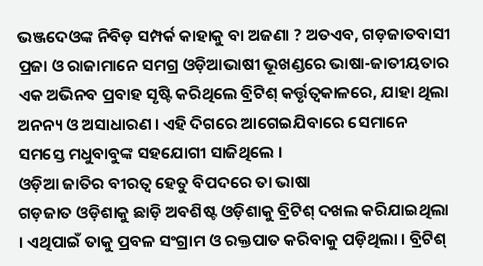ଭଞ୍ଜଦେଓଙ୍କ ନିବିଡ଼ ସମ୍ପର୍କ କାହାକୁ ବା ଅଜଣା ? ଅତଏବ, ଗଡ଼ଜାତବାସୀ ପ୍ରଜା ଓ ରାଜାମାନେ ସମଗ୍ର ଓଡ଼ିଆଭାଷୀ ଭୂଖଣ୍ଡରେ ଭାଷା-ଜାତୀୟତାର ଏକ ଅଭିନବ ପ୍ରବାହ ସୃଷ୍ଟି କରିଥିଲେ ବ୍ରିଟିଶ୍ କର୍ତ୍ତୃତ୍ଵକାଳରେ, ଯାହା ଥିଲା ଅନନ୍ୟ ଓ ଅସାଧାରଣ । ଏହି ଦିଗରେ ଆଗେଇଯିବାରେ ସେମାନେ ସମସ୍ତେ ମଧୁବାବୁଙ୍କ ସହଯୋଗୀ ସାଜିଥିଲେ ।
ଓଡ଼ିଆ ଜାତିର ବୀରତ୍ଵ ହେତୁ ବିପଦରେ ତା ଭାଷା
ଗଡ଼ଜାତ ଓଡ଼ିଶାକୁ ଛାଡ଼ି ଅବଶିଷ୍ଟ ଓଡ଼ିଶାକୁ ବ୍ରିଟିଶ୍ ଦଖଲ କରିଯାଇଥିଲା । ଏଥିପାଇଁ ତାକୁ ପ୍ରବଳ ସଂଗ୍ରାମ ଓ ରକ୍ତପାତ କରିବାକୁ ପଡ଼ିଥିଲା । ବ୍ରିଟିଶ୍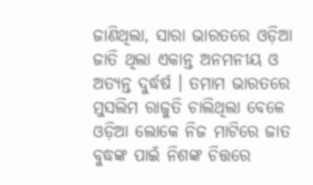ଜାଣିଥିଲା, ସାରା ଭାରତରେ ଓଡ଼ିଆ ଜାତି ଥିଲା ଏକାନ୍ତ ଅନମନୀୟ ଓ ଅତ୍ୟନ୍ତ ଦୁର୍ଦ୍ଧର୍ଷ । ତମାମ ଭାରତରେ ମୁସଲିମ ରାଜୁତି ଚାଲିଥିଲା ବେଳେ ଓଡ଼ିଆ ଲୋକେ ନିଜ ମାଟିରେ ଜାତ ବୁଦ୍ଧଙ୍କ ପାଇଁ ନିଶଙ୍କ ଚିତ୍ତରେ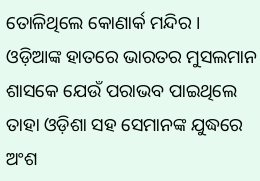ତୋଳିଥିଲେ କୋଣାର୍କ ମନ୍ଦିର । ଓଡ଼ିଆଙ୍କ ହାତରେ ଭାରତର ମୁସଲମାନ ଶାସକେ ଯେଉଁ ପରାଭବ ପାଇଥିଲେ ତାହା ଓଡ଼ିଶା ସହ ସେମାନଙ୍କ ଯୁଦ୍ଧରେ ଅଂଶ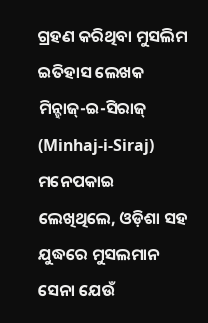ଗ୍ରହଣ କରିଥିବା ମୁସଲିମ ଇତିହାସ ଲେଖକ ମିନ୍ହାଜ୍-ଇ-ସିରାଜ୍ (Minhaj-i-Siraj) ମନେପକାଇ ଲେଖିଥିଲେ, ଓଡ଼ିଶା ସହ ଯୁଦ୍ଧରେ ମୁସଲମାନ ସେନା ଯେଉଁ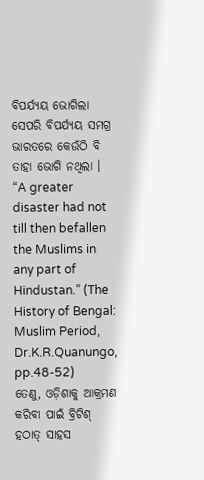ବିପର୍ଯ୍ୟୟ ଭୋଗିଲା ସେପରି ବିପର୍ଯ୍ୟୟ ସମଗ୍ର ଭାରତରେ କେଉଁଠି ବି ତାହା ଭୋଗି ନଥିଲା । “A greater disaster had not till then befallen the Muslims in any part of Hindustan.” (The History of Bengal: Muslim Period, Dr.K.R.Quanungo, pp.48-52)
ତେଣୁ, ଓଡ଼ିଶାକୁ ଆକ୍ରମଣ କରିବା ପାଇଁ ବ୍ରିଟିଶ୍ ହଠାତ୍ ସାହସ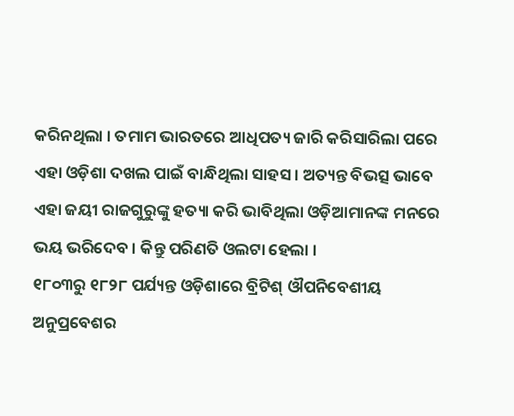କରିନଥିଲା । ତମାମ ଭାରତରେ ଆଧିପତ୍ୟ ଜାରି କରିସାରିଲା ପରେ ଏହା ଓଡ଼ିଶା ଦଖଲ ପାଇଁ ବାନ୍ଧିଥିଲା ସାହସ । ଅତ୍ୟନ୍ତ ବିଭତ୍ସ ଭାବେ ଏହା ଜୟୀ ରାଜଗୁରୁଙ୍କୁ ହତ୍ୟା କରି ଭାବିଥିଲା ଓଡ଼ିଆମାନଙ୍କ ମନରେ ଭୟ ଭରିଦେବ । କିନ୍ତୁ ପରିଣତି ଓଲଟା ହେଲା ।
୧୮୦୩ରୁ ୧୮୨୮ ପର୍ଯ୍ୟନ୍ତ ଓଡ଼ିଶାରେ ବ୍ରିଟିଶ୍ ଔପନିବେଶୀୟ ଅନୁପ୍ରବେଶର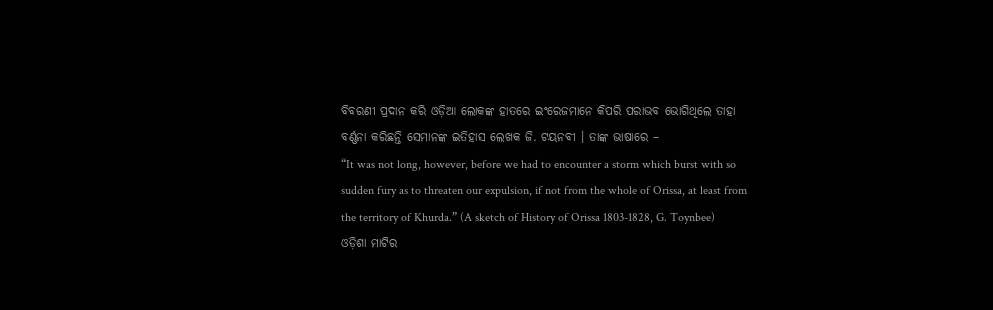ବିବରଣୀ ପ୍ରଦାନ କରି ଓଡ଼ିଆ ଲୋକଙ୍କ ହାତରେ ଇଂରେଜମାନେ କିପରି ପରାଭବ ଭୋଗିଥିଲେ ତାହା ବର୍ଣ୍ଣନା କରିଛନ୍ତି ସେମାନଙ୍କ ଇତିହାସ ଲେଖକ ଜି. ଟୟନବୀ । ତାଙ୍କ ଭାଷାରେ –
“It was not long, however, before we had to encounter a storm which burst with so sudden fury as to threaten our expulsion, if not from the whole of Orissa, at least from the territory of Khurda.” (A sketch of History of Orissa 1803-1828, G. Toynbee)
ଓଡ଼ିଶା ମାଟିର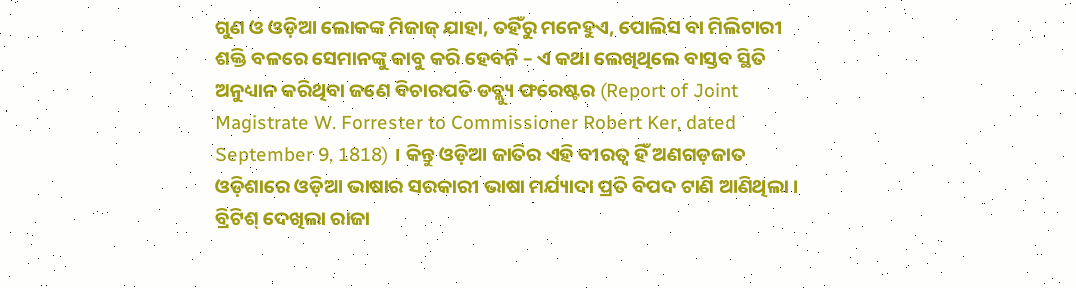ଗୁଣ ଓ ଓଡ଼ିଆ ଲୋକଙ୍କ ମିଜାଜ୍ ଯାହା, ତହିଁରୁ ମନେହୁଏ, ପୋଲିସ ବା ମିଲିଟାରୀ ଶକ୍ତି ବଳରେ ସେମାନଙ୍କୁ କାବୁ କରି ହେବନି – ଏ କଥା ଲେଖିଥିଲେ ବାସ୍ତବ ସ୍ଥିତି ଅନୁଧ୍ୟାନ କରିଥିବା ଜଣେ ବିଚାରପତି ଡବ୍ଲ୍ୟୁ ଫରେଷ୍ଟର (Report of Joint Magistrate W. Forrester to Commissioner Robert Ker, dated September 9, 1818) । କିନ୍ତୁ ଓଡ଼ିଆ ଜାତିର ଏହି ବୀରତ୍ଵ ହିଁ ଅଣଗଡ଼ଜାତ ଓଡ଼ିଶାରେ ଓଡ଼ିଆ ଭାଷାର ସରକାରୀ ଭାଷା ମର୍ଯ୍ୟାଦା ପ୍ରତି ବିପଦ ଟାଣି ଆଣିଥିଲା ।
ବ୍ରିଟିଶ୍ ଦେଖିଲା ରାଜା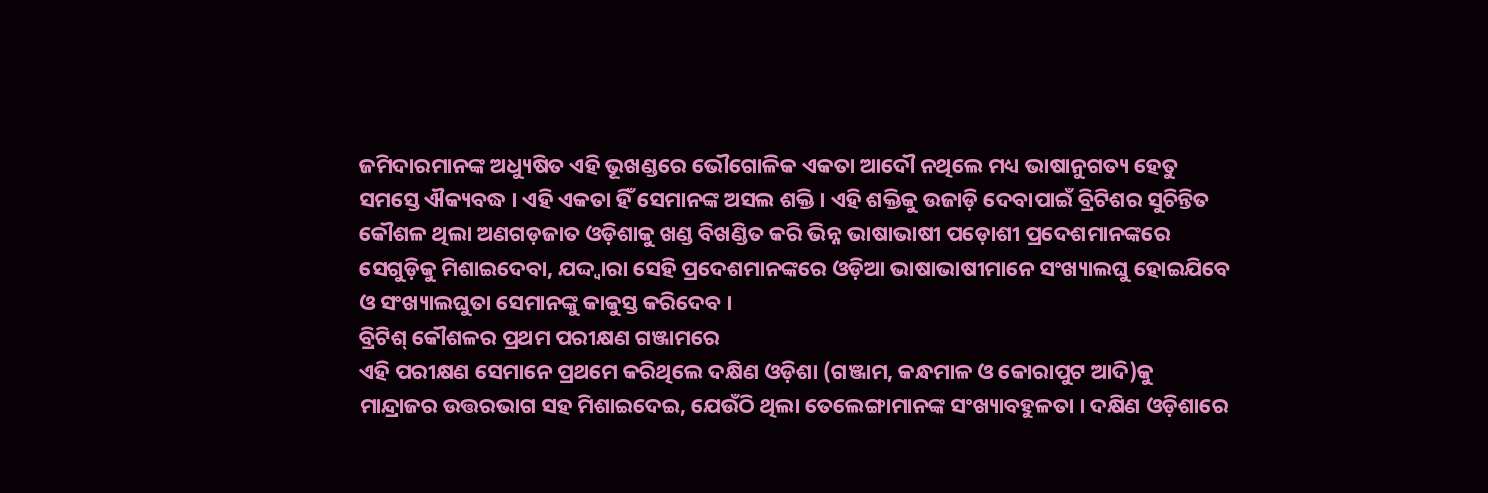ଜମିଦାରମାନଙ୍କ ଅଧ୍ୟୁଷିତ ଏହି ଭୂଖଣ୍ଡରେ ଭୌଗୋଳିକ ଏକତା ଆଦୌ ନଥିଲେ ମଧ୍ୟ ଭାଷାନୁଗତ୍ୟ ହେତୁ ସମସ୍ତେ ଐକ୍ୟବଦ୍ଧ । ଏହି ଏକତା ହିଁ ସେମାନଙ୍କ ଅସଲ ଶକ୍ତି । ଏହି ଶକ୍ତିକୁ ଉଜାଡ଼ି ଦେବାପାଇଁ ବ୍ରିଟିଶର ସୁଚିନ୍ତିତ କୌଶଳ ଥିଲା ଅଣଗଡ଼ଜାତ ଓଡ଼ିଶାକୁ ଖଣ୍ଡ ବିଖଣ୍ଡିତ କରି ଭିନ୍ନ ଭାଷାଭାଷୀ ପଡ଼ୋଶୀ ପ୍ରଦେଶମାନଙ୍କରେ ସେଗୁଡ଼ିକୁ ମିଶାଇଦେବା, ଯଦ୍ଦ୍ୱାରା ସେହି ପ୍ରଦେଶମାନଙ୍କରେ ଓଡ଼ିଆ ଭାଷାଭାଷୀମାନେ ସଂଖ୍ୟାଲଘୁ ହୋଇଯିବେ ଓ ସଂଖ୍ୟାଲଘୁତା ସେମାନଙ୍କୁ କାକୁସ୍ତ କରିଦେବ ।
ବ୍ରିଟିଶ୍ କୌଶଳର ପ୍ରଥମ ପରୀକ୍ଷଣ ଗଞ୍ଜାମରେ
ଏହି ପରୀକ୍ଷଣ ସେମାନେ ପ୍ରଥମେ କରିଥିଲେ ଦକ୍ଷିଣ ଓଡ଼ିଶା (ଗଞ୍ଜାମ, କନ୍ଧମାଳ ଓ କୋରାପୁଟ ଆଦି)କୁ ମାନ୍ଦ୍ରାଜର ଉତ୍ତରଭାଗ ସହ ମିଶାଇଦେଇ, ଯେଉଁଠି ଥିଲା ତେଲେଙ୍ଗାମାନଙ୍କ ସଂଖ୍ୟାବହୁଳତା । ଦକ୍ଷିଣ ଓଡ଼ିଶାରେ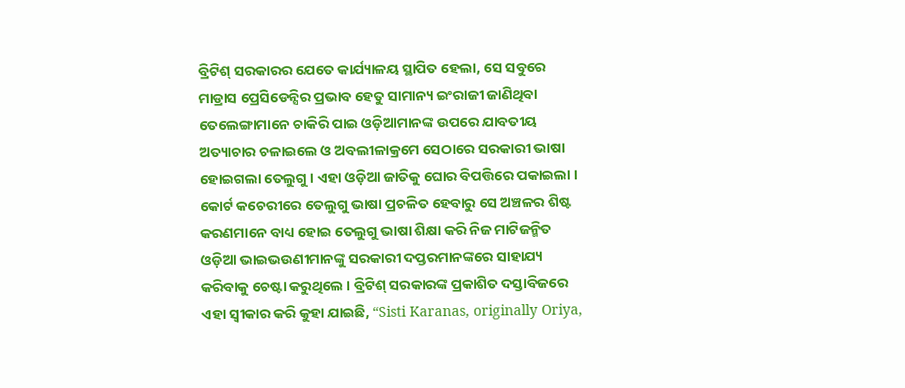ବ୍ରିଟିଶ୍ ସରକାରର ଯେତେ କାର୍ଯ୍ୟାଳୟ ସ୍ଥାପିତ ହେଲା, ସେ ସବୁରେ ମାଡ୍ରାସ ପ୍ରେସିଡେନ୍ସିର ପ୍ରଭାବ ହେତୁ ସାମାନ୍ୟ ଇଂରାଜୀ ଜାଣିଥିବା ତେଲେଙ୍ଗାମାନେ ଚାକିରି ପାଇ ଓଡ଼ିଆମାନଙ୍କ ଉପରେ ଯାବତୀୟ ଅତ୍ୟାଚାର ଚଳାଇଲେ ଓ ଅବଲୀଳାକ୍ରମେ ସେଠାରେ ସରକାରୀ ଭାଷା ହୋଇଗଲା ତେଲୁଗୁ । ଏହା ଓଡ଼ିଆ ଜାତିକୁ ଘୋର ବିପତ୍ତିରେ ପକାଇଲା ।
କୋର୍ଟ କଚେରୀରେ ତେଲୁଗୁ ଭାଷା ପ୍ରଚଳିତ ହେବାରୁ ସେ ଅଞ୍ଚଳର ଶିଷ୍ଟ କରଣମାନେ ବାଧ୍ୟ ହୋଇ ତେଲୁଗୁ ଭାଷା ଶିକ୍ଷା କରି ନିଜ ମାଟିଜନ୍ମିତ ଓଡ଼ିଆ ଭାଇଭଉଣୀମାନଙ୍କୁ ସରକାରୀ ଦପ୍ତରମାନଙ୍କରେ ସାହାଯ୍ୟ କରିବାକୁ ଚେଷ୍ଟା କରୁଥିଲେ । ବ୍ରିଟିଶ୍ ସରକାରଙ୍କ ପ୍ରକାଶିତ ଦସ୍ତାବିଜରେ ଏହା ସ୍ଵୀକାର କରି କୁହା ଯାଇଛି, “Sisti Karanas, originally Oriya,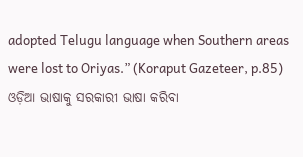adopted Telugu language when Southern areas were lost to Oriyas.” (Koraput Gazeteer, p.85)
ଓଡ଼ିଆ ଭାଷାକୁ ସରକାରୀ ଭାଷା କରିବା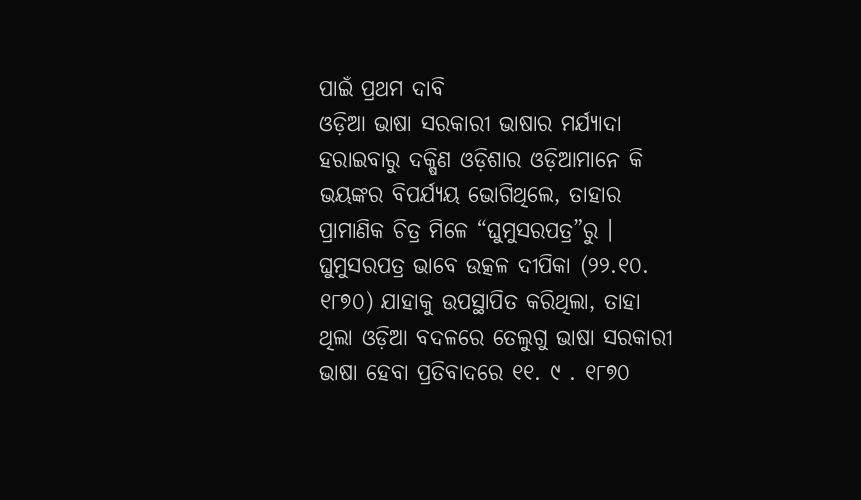ପାଇଁ ପ୍ରଥମ ଦାବି
ଓଡ଼ିଆ ଭାଷା ସରକାରୀ ଭାଷାର ମର୍ଯ୍ୟାଦା ହରାଇବାରୁ ଦକ୍ଷିଣ ଓଡ଼ିଶାର ଓଡ଼ିଆମାନେ କି ଭୟଙ୍କର ବିପର୍ଯ୍ୟୟ ଭୋଗିଥିଲେ, ତାହାର ପ୍ରାମାଣିକ ଚିତ୍ର ମିଳେ “ଘୁମୁସରପତ୍ର”ରୁ । ଘୁମୁସରପତ୍ର ଭାବେ ଉତ୍କଳ ଦୀପିକା (୨୨.୧୦. ୧୮୭୦) ଯାହାକୁ ଉପସ୍ଥାପିତ କରିଥିଲା, ତାହା ଥିଲା ଓଡ଼ିଆ ବଦଳରେ ତେଲୁଗୁ ଭାଷା ସରକାରୀ ଭାଷା ହେବା ପ୍ରତିବାଦରେ ୧୧. ୯ . ୧୮୭୦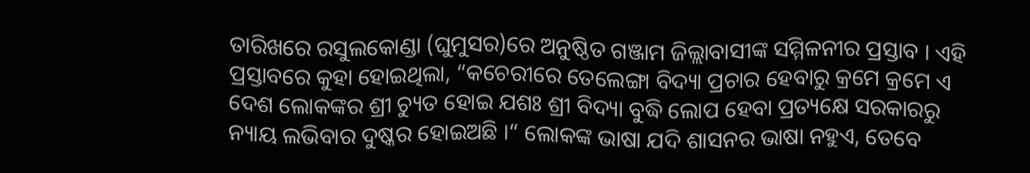ତାରିଖରେ ରସୁଲକୋଣ୍ଡା (ଘୁମୁସର)ରେ ଅନୁଷ୍ଠିତ ଗଞ୍ଜାମ ଜିଲ୍ଲାବାସୀଙ୍କ ସମ୍ମିଳନୀର ପ୍ରସ୍ତାବ । ଏହି ପ୍ରସ୍ତାବରେ କୁହା ହୋଇଥିଲା, “କଚେରୀରେ ତେଲେଙ୍ଗା ବିଦ୍ୟା ପ୍ରଚାର ହେବାରୁ କ୍ରମେ କ୍ରମେ ଏ ଦେଶ ଲୋକଙ୍କର ଶ୍ରୀ ଚ୍ୟୁତ ହୋଇ ଯଶଃ ଶ୍ରୀ ବିଦ୍ୟା ବୁଦ୍ଧି ଲୋପ ହେବା ପ୍ରତ୍ୟକ୍ଷେ ସରକାରରୁ ନ୍ୟାୟ ଲଭିବାର ଦୁଷ୍କର ହୋଇଅଛି ।“ ଲୋକଙ୍କ ଭାଷା ଯଦି ଶାସନର ଭାଷା ନହୁଏ, ତେବେ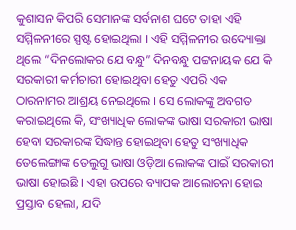କୁଶାସନ କିପରି ସେମାନଙ୍କ ସର୍ବନାଶ ଘଟେ ତାହା ଏହି ସମ୍ମିଳନୀରେ ସ୍ପଷ୍ଟ ହୋଇଥିଲା । ଏହି ସମ୍ମିଳନୀର ଉଦ୍ୟୋକ୍ତା ଥିଲେ “ଦିନଲୋକର ଯେ ବନ୍ଧୁ” ଦିନବନ୍ଧୁ ପଟ୍ଟନାୟକ ଯେ କି ସରକାରୀ କର୍ମଚାରୀ ହୋଇଥିବା ହେତୁ ଏପରି ଏକ ଠାରନାମର ଆଶ୍ରୟ ନେଇଥିଲେ । ସେ ଲୋକଙ୍କୁ ଅବଗତ କରାଇଥିଲେ କି, ସଂଖ୍ୟାଧିକ ଲୋକଙ୍କ ଭାଷା ସରକାରୀ ଭାଷା ହେବା ସରକାରଙ୍କ ସିଦ୍ଧାନ୍ତ ହୋଇଥିବା ହେତୁ ସଂଖ୍ୟାଧିକ ତେଲେଙ୍ଗାଙ୍କ ତେଲୁଗୁ ଭାଷା ଓଡ଼ିଆ ଲୋକଙ୍କ ପାଇଁ ସରକାରୀ ଭାଷା ହୋଇଛି । ଏହା ଉପରେ ବ୍ୟାପକ ଆଲୋଚନା ହୋଇ ପ୍ରସ୍ତାବ ହେଲା, ଯଦି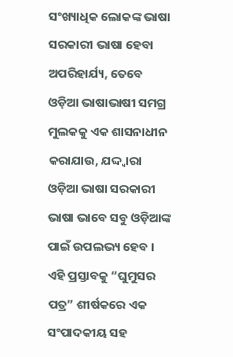ସଂଖ୍ୟାଧିକ ଲୋକଙ୍କ ଭାଷା ସରକାରୀ ଭାଷା ହେବା ଅପରିହାର୍ଯ୍ୟ, ତେବେ ଓଡ଼ିଆ ଭାଷାଭାଷୀ ସମଗ୍ର ମୁଲକକୁ ଏକ ଶାସନାଧୀନ କରାଯାଉ, ଯଦ୍ଦ୍ୱାରା ଓଡ଼ିଆ ଭାଷା ସରକାରୀ ଭାଷା ଭାବେ ସବୁ ଓଡ଼ିଆଙ୍କ ପାଇଁ ଉପଲଭ୍ୟ ହେବ । ଏହି ପ୍ରସ୍ତାବକୁ “ଘୁମୁସର ପତ୍ର” ଶୀର୍ଷକରେ ଏକ ସଂପାଦକୀୟ ସହ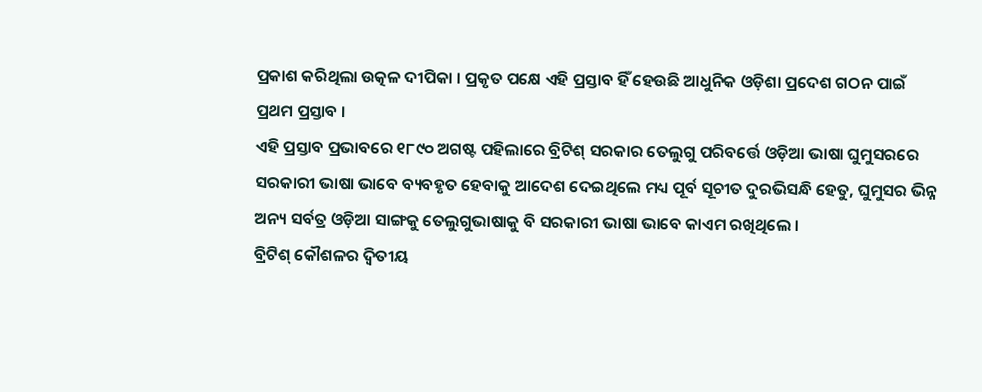ପ୍ରକାଶ କରିଥିଲା ଉତ୍କଳ ଦୀପିକା । ପ୍ରକୃତ ପକ୍ଷେ ଏହି ପ୍ରସ୍ତାବ ହିଁ ହେଉଛି ଆଧୁନିକ ଓଡ଼ିଶା ପ୍ରଦେଶ ଗଠନ ପାଇଁ ପ୍ରଥମ ପ୍ରସ୍ତାବ ।
ଏହି ପ୍ରସ୍ତାବ ପ୍ରଭାବରେ ୧୮୯୦ ଅଗଷ୍ଟ ପହିଲାରେ ବ୍ରିଟିଶ୍ ସରକାର ତେଲୁଗୁ ପରିବର୍ତ୍ତେ ଓଡ଼ିଆ ଭାଷା ଘୁମୁସରରେ ସରକାରୀ ଭାଷା ଭାବେ ବ୍ୟବହୃତ ହେବାକୁ ଆଦେଶ ଦେଇଥିଲେ ମଧ୍ୟ ପୂର୍ବ ସୂଚୀତ ଦୁରଭିସନ୍ଧି ହେତୁ, ଘୁମୁସର ଭିନ୍ନ ଅନ୍ୟ ସର୍ବତ୍ର ଓଡ଼ିଆ ସାଙ୍ଗକୁ ତେଲୁଗୁଭାଷାକୁ ବି ସରକାରୀ ଭାଷା ଭାବେ କାଏମ ରଖିଥିଲେ ।
ବ୍ରିଟିଶ୍ କୌଶଳର ଦ୍ଵିତୀୟ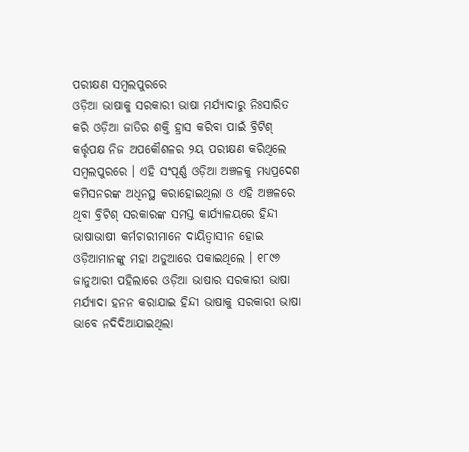ପରୀକ୍ଷଣ ସମ୍ବଲପୁରରେ
ଓଡ଼ିଆ ଭାଷାକୁ ସରକାରୀ ଭାଷା ମର୍ଯ୍ୟାଦାରୁ ନିଃସାରିତ କରି ଓଡ଼ିଆ ଜାତିର ଶକ୍ତି ହ୍ରାସ କରିବା ପାଇଁ ବ୍ରିଟିଶ୍ କର୍ତ୍ତୃପକ୍ଷ ନିଜ ଅପକୌଶଳର ୨ୟ ପରୀକ୍ଷଣ କରିଥିଲେ ସମ୍ବଲପୁରରେ । ଏହି ସଂପୂର୍ଣ୍ଣ ଓଡ଼ିଆ ଅଞ୍ଚଳକୁ ମଧ୍ୟପ୍ରଦେଶ କମିସନରଙ୍କ ଅଧିନସ୍ଥ କରାହୋଇଥିଲା ଓ ଏହି ଅଞ୍ଚଳରେ ଥିବା ବ୍ରିଟିଶ୍ ସରକାରଙ୍କ ସମସ୍ତ କାର୍ଯ୍ୟାଳୟରେ ହିନ୍ଦୀ ଭାଷାଭାଷୀ କର୍ମଚାରୀମାନେ ଦାୟିତ୍ୱାସୀନ ହୋଇ ଓଡ଼ିଆମାନଙ୍କୁ ମହା ଅଡୁଆରେ ପକାଇଥିଲେ । ୧୮୯୬ ଜାନୁଆରୀ ପହିଲାରେ ଓଡ଼ିଆ ଭାଷାର ସରକାରୀ ଭାଷା ମର୍ଯ୍ୟାଦା ହନନ କରାଯାଇ ହିନ୍ଦୀ ଭାଷାକୁ ସରକାରୀ ଭାଷା ଭାବେ ନଦିଦିଆଯାଇଥିଲା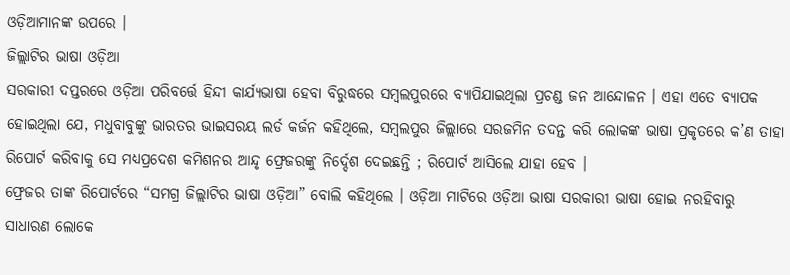ଓଡ଼ିଆମାନଙ୍କ ଉପରେ ।
ଜିଲ୍ଲାଟିର ଭାଷା ଓଡ଼ିଆ
ସରକାରୀ ଦପ୍ତରରେ ଓଡ଼ିଆ ପରିବର୍ତ୍ତେ ହିନ୍ଦୀ କାର୍ଯ୍ୟଭାଷା ହେବା ବିରୁଦ୍ଧରେ ସମ୍ବଲପୁରରେ ବ୍ୟାପିଯାଇଥିଲା ପ୍ରଚଣ୍ଡ ଜନ ଆନ୍ଦୋଳନ । ଏହା ଏତେ ବ୍ୟାପକ ହୋଇଥିଲା ଯେ, ମଧୁବାବୁଙ୍କୁ ଭାରତର ଭାଇସରୟ ଲର୍ଡ କର୍ଜନ କହିଥିଲେ, ସମ୍ବଲପୁର ଜିଲ୍ଲାରେ ସରଜମିନ ତଦନ୍ତ କରି ଲୋକଙ୍କ ଭାଷା ପ୍ରକୃତରେ କ’ଣ ତାହା ରିପୋର୍ଟ କରିବାକୁ ସେ ମଧ୍ୟପ୍ରଦେଶ କମିଶନର ଆନ୍ଦୃ ଫ୍ରେଜରଙ୍କୁ ନିର୍ଦ୍ଦେଶ ଦେଇଛନ୍ତି ; ରିପୋର୍ଟ ଆସିଲେ ଯାହା ହେବ ।
ଫ୍ରେଜର ତାଙ୍କ ରିପୋର୍ଟରେ “ସମଗ୍ର ଜିଲ୍ଲାଟିର ଭାଷା ଓଡ଼ିଆ” ବୋଲି କହିଥିଲେ । ଓଡ଼ିଆ ମାଟିରେ ଓଡ଼ିଆ ଭାଷା ସରକାରୀ ଭାଷା ହୋଇ ନରହିବାରୁ ସାଧାରଣ ଲୋକେ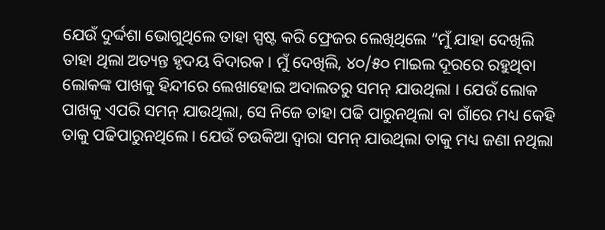ଯେଉଁ ଦୁର୍ଦ୍ଦଶା ଭୋଗୁଥିଲେ ତାହା ସ୍ପଷ୍ଟ କରି ଫ୍ରେଜର ଲେଖିଥିଲେ “ମୁଁ ଯାହା ଦେଖିଲି ତାହା ଥିଲା ଅତ୍ୟନ୍ତ ହୃଦୟ ବିଦାରକ । ମୁଁ ଦେଖିଲି, ୪୦/୫୦ ମାଇଲ ଦୂରରେ ରହୁଥିବା ଲୋକଙ୍କ ପାଖକୁ ହିନ୍ଦୀରେ ଲେଖାହୋଇ ଅଦାଲତରୁ ସମନ୍ ଯାଉଥିଲା । ଯେଉଁ ଲୋକ ପାଖକୁ ଏପରି ସମନ୍ ଯାଉଥିଲା, ସେ ନିଜେ ତାହା ପଢି ପାରୁନଥିଲା ବା ଗାଁରେ ମଧ୍ୟ କେହି ତାକୁ ପଢିପାରୁନଥିଲେ । ଯେଉଁ ଚଉକିଆ ଦ୍ଵାରା ସମନ୍ ଯାଉଥିଲା ତାକୁ ମଧ୍ୟ ଜଣା ନଥିଲା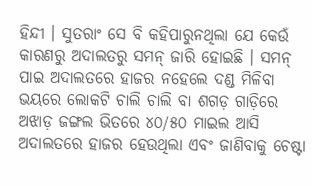ହିନ୍ଦୀ । ସୁତରାଂ ସେ ବି କହିପାରୁନଥିଲା ଯେ କେଉଁ କାରଣରୁ ଅଦାଲତରୁ ସମନ୍ ଜାରି ହୋଇଛି । ସମନ୍ ପାଇ ଅଦାଲତରେ ହାଜର ନହେଲେ ଦଣ୍ଡ ମିଳିବା ଭୟରେ ଲୋକଟି ଚାଲି ଚାଲି ବା ଶଗଡ଼ ଗାଡ଼ିରେ ଅଝାଡ଼ ଜଙ୍ଗଲ ଭିତରେ ୪୦/୫୦ ମାଇଲ ଆସି ଅଦାଲତରେ ହାଜର ହେଉଥିଲା ଏବଂ ଜାଣିବାକୁ ଚେଷ୍ଟା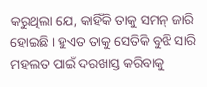କରୁଥିଲା ଯେ, କାହିଁକି ତାକୁ ସମନ୍ ଜାରି ହୋଇଛି । ହୁଏତ ତାକୁ ସେତିକି ବୁଝି ସାରି ମହଲତ ପାଇଁ ଦରଖାସ୍ତ କରିବାକୁ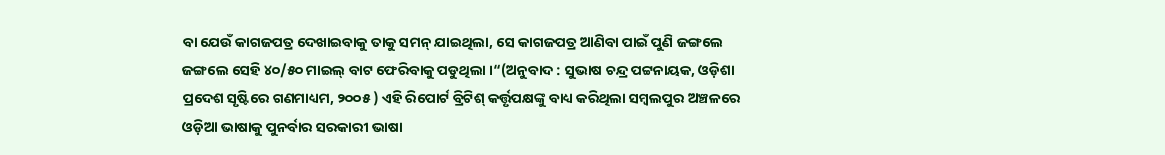ବା ଯେଉଁ କାଗଜପତ୍ର ଦେଖାଇବାକୁ ତାକୁ ସମନ୍ ଯାଇଥିଲା, ସେ କାଗଜପତ୍ର ଆଣିବା ପାଇଁ ପୁଣି ଜଙ୍ଗଲେ ଜଙ୍ଗଲେ ସେହି ୪୦/୫୦ ମାଇଲ୍ ବାଟ ଫେରିବାକୁ ପଡୁଥିଲା ।“(ଅନୁବାଦ : ସୁଭାଷ ଚନ୍ଦ୍ର ପଟ୍ଟନାୟକ, ଓଡ଼ିଶା ପ୍ରଦେଶ ସୃଷ୍ଟିରେ ଗଣମାଧ୍ୟମ, ୨୦୦୫ ) ଏହି ରିପୋର୍ଟ ବ୍ରିଟିଶ୍ କର୍ତ୍ତୃପକ୍ଷଙ୍କୁ ବାଧ୍ୟ କରିଥିଲା ସମ୍ବଲପୁର ଅଞ୍ଚଳରେ ଓଡ଼ିଆ ଭାଷାକୁ ପୁନର୍ବାର ସରକାରୀ ଭାଷା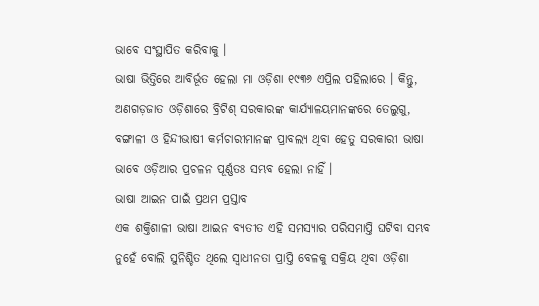ଭାବେ ସଂସ୍ଥାପିତ କରିବାକୁ ।
ଭାଷା ଭିତ୍ତିରେ ଆବିର୍ଭୂତ ହେଲା ମା ଓଡ଼ିଶା ୧୯୩୬ ଏପ୍ରିଲ ପହିଲାରେ । କିନ୍ତୁ, ଅଣଗଡ଼ଜାତ ଓଡ଼ିଶାରେ ବ୍ରିଟିଶ୍ ସରକାରଙ୍କ କାର୍ଯ୍ୟାଳୟମାନଙ୍କରେ ତେଲୁଗୁ, ବଙ୍ଗାଳୀ ଓ ହିନ୍ଦୀଭାଷୀ କର୍ମଚାରୀମାନଙ୍କ ପ୍ରାବଲ୍ୟ ଥିବା ହେତୁ ସରକାରୀ ଭାଷା ଭାବେ ଓଡ଼ିଆର ପ୍ରଚଳନ ପୂର୍ଣ୍ଣତଃ ସମ୍ଭବ ହେଲା ନାହିଁ ।
ଭାଷା ଆଇନ ପାଇଁ ପ୍ରଥମ ପ୍ରସ୍ତାବ
ଏକ ଶକ୍ତିଶାଳୀ ଭାଷା ଆଇନ ବ୍ୟତୀତ ଏହି ସମସ୍ୟାର ପରିସମାପ୍ତି ଘଟିବା ସମ୍ଭବ ନୁହେଁ ବୋଲି ସୁନିଶ୍ଚିତ ଥିଲେ ସ୍ଵାଧୀନତା ପ୍ରାପ୍ତି ବେଳକୁ ସକ୍ରିୟ ଥିବା ଓଡ଼ିଶା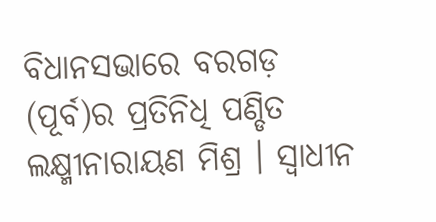ବିଧାନସଭାରେ ବରଗଡ଼ (ପୂର୍ବ)ର ପ୍ରତିନିଧି ପଣ୍ଡିତ ଲକ୍ଷ୍ମୀନାରାୟଣ ମିଶ୍ର । ସ୍ଵାଧୀନ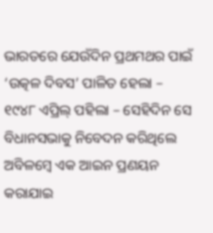ଭାରତରେ ଯେଉଁଦିନ ପ୍ରଥମଥର ପାଇଁ ‘ଉତ୍କଳ ଦିବସ’ ପାଳିତ ହେଲା – ୧୯୪୮ ଏପ୍ରିଲ୍ ପହିଲା – ସେହିଦିନ ସେ ବିଧାନସଭାକୁ ନିବେଦନ କରିଥିଲେ ଅବିଳମ୍ବେ ଏକ ଆଇନ ପ୍ରଣୟନ କରାଯାଇ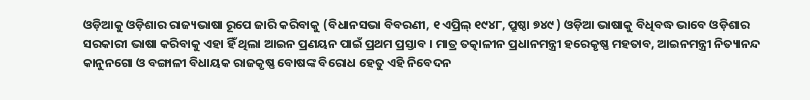ଓଡ଼ିଆକୁ ଓଡ଼ିଶାର ରାଜ୍ୟଭାଷା ରୂପେ ଜାରି କରିବାକୁ (ବିଧାନସଭା ବିବରଣୀ, ୧ ଏପ୍ରିଲ୍ ୧୯୪୮, ପ୍ରୁଷ୍ଠା ୭୪୯ ) ଓଡ଼ିଆ ଭାଷାକୁ ବିଧିବଦ୍ଧ ଭାବେ ଓଡ଼ିଶାର ସରକାରୀ ଭାଷା କରିବାକୁ ଏହା ହିଁ ଥିଲା ଆଇନ ପ୍ରଣୟନ ପାଇଁ ପ୍ରଥମ ପ୍ରସ୍ତାବ । ମାତ୍ର ତତ୍କାଳୀନ ପ୍ରଧାନମନ୍ତ୍ରୀ ହରେକୃଷ୍ଣ ମହତାବ, ଆଇନମନ୍ତ୍ରୀ ନିତ୍ୟାନନ୍ଦ କାନୁନଗୋ ଓ ବଙ୍ଗାଳୀ ବିଧାୟକ ରାଜକୃଷ୍ଣ ବୋଷଙ୍କ ବିରୋଧ ହେତୁ ଏହି ନିବେଦନ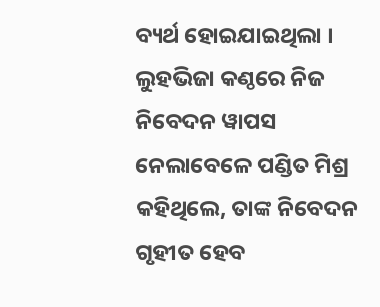ବ୍ୟର୍ଥ ହୋଇଯାଇଥିଲା ।
ଲୁହଭିଜା କଣ୍ଠରେ ନିଜ ନିବେଦନ ୱାପସ ନେଲାବେଳେ ପଣ୍ଡିତ ମିଶ୍ର କହିଥିଲେ, ତାଙ୍କ ନିବେଦନ ଗୃହୀତ ହେବ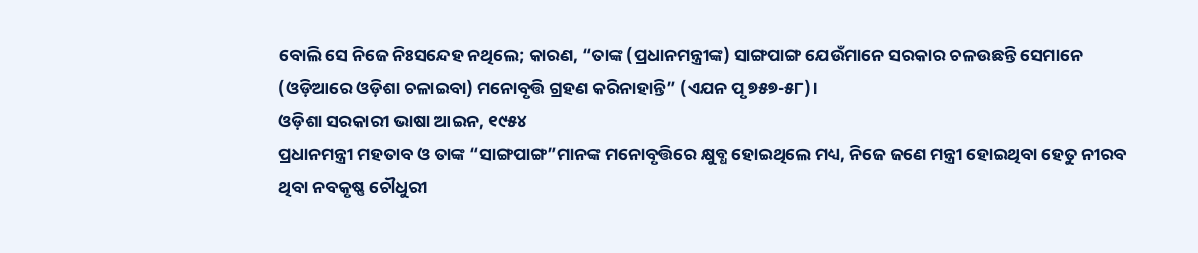ବୋଲି ସେ ନିଜେ ନିଃସନ୍ଦେହ ନଥିଲେ; କାରଣ, “ତାଙ୍କ (ପ୍ରଧାନମନ୍ତ୍ରୀଙ୍କ) ସାଙ୍ଗପାଙ୍ଗ ଯେଉଁମାନେ ସରକାର ଚଳଉଛନ୍ତି ସେମାନେ (ଓଡ଼ିଆରେ ଓଡ଼ିଶା ଚଳାଇବା) ମନୋବୃତ୍ତି ଗ୍ରହଣ କରିନାହାନ୍ତି” (ଏଯନ ପୃ ୭୫୭-୫୮)।
ଓଡ଼ିଶା ସରକାରୀ ଭାଷା ଆଇନ, ୧୯୫୪
ପ୍ରଧାନମନ୍ତ୍ରୀ ମହତାବ ଓ ତାଙ୍କ “ସାଙ୍ଗପାଙ୍ଗ”ମାନଙ୍କ ମନୋବୃତ୍ତିରେ କ୍ଷୁବ୍ଧ ହୋଇଥିଲେ ମଧ୍ୟ, ନିଜେ ଜଣେ ମନ୍ତ୍ରୀ ହୋଇଥିବା ହେତୁ ନୀରବ ଥିବା ନବକୃଷ୍ଣ ଚୌଧୁରୀ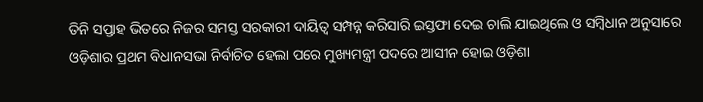ତିନି ସପ୍ତାହ ଭିତରେ ନିଜର ସମସ୍ତ ସରକାରୀ ଦାୟିତ୍ଵ ସମ୍ପନ୍ନ କରିସାରି ଇସ୍ତଫା ଦେଇ ଚାଲି ଯାଇଥିଲେ ଓ ସମ୍ବିଧାନ ଅନୁସାରେ ଓଡ଼ିଶାର ପ୍ରଥମ ବିଧାନସଭା ନିର୍ବାଚିତ ହେଲା ପରେ ମୁଖ୍ୟମନ୍ତ୍ରୀ ପଦରେ ଆସୀନ ହୋଇ ଓଡ଼ିଶା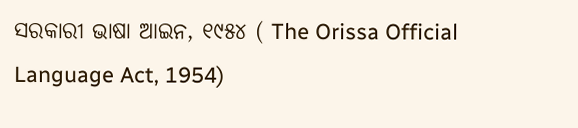ସରକାରୀ ଭାଷା ଆଇନ, ୧୯୫୪ ( The Orissa Official Language Act, 1954)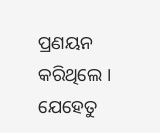ପ୍ରଣୟନ କରିଥିଲେ । ଯେହେତୁ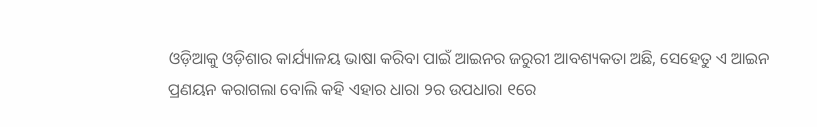ଓଡ଼ିଆକୁ ଓଡ଼ିଶାର କାର୍ଯ୍ୟାଳୟ ଭାଷା କରିବା ପାଇଁ ଆଇନର ଜରୁରୀ ଆବଶ୍ୟକତା ଅଛି, ସେହେତୁ ଏ ଆଇନ ପ୍ରଣୟନ କରାଗଲା ବୋଲି କହି ଏହାର ଧାରା ୨ର ଉପଧାରା ୧ରେ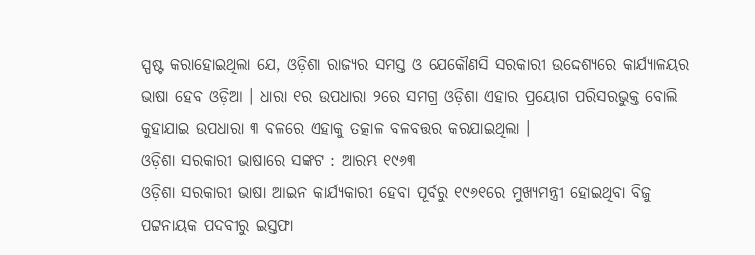ସ୍ପଷ୍ଟ କରାହୋଇଥିଲା ଯେ, ଓଡ଼ିଶା ରାଜ୍ୟର ସମସ୍ତ ଓ ଯେକୌଣସି ସରକାରୀ ଉଦ୍ଦେଶ୍ୟରେ କାର୍ଯ୍ୟାଳୟର ଭାଷା ହେବ ଓଡ଼ିଆ । ଧାରା ୧ର ଉପଧାରା ୨ରେ ସମଗ୍ର ଓଡ଼ିଶା ଏହାର ପ୍ରୟୋଗ ପରିସରଭୁକ୍ତ ବୋଲି କୁହାଯାଇ ଉପଧାରା ୩ ବଳରେ ଏହାକୁ ତତ୍କାଳ ବଳବତ୍ତର କରଯାଇଥିଲା ।
ଓଡ଼ିଶା ସରକାରୀ ଭାଷାରେ ସଙ୍କଟ : ଆରମ୍ଭ ୧୯୬୩
ଓଡ଼ିଶା ସରକାରୀ ଭାଷା ଆଇନ କାର୍ଯ୍ୟକାରୀ ହେବା ପୂର୍ବରୁ ୧୯୬୧ରେ ମୁଖ୍ୟମନ୍ତ୍ରୀ ହୋଇଥିବା ବିଜୁ ପଟ୍ଟନାୟକ ପଦବୀରୁ ଇସ୍ତଫା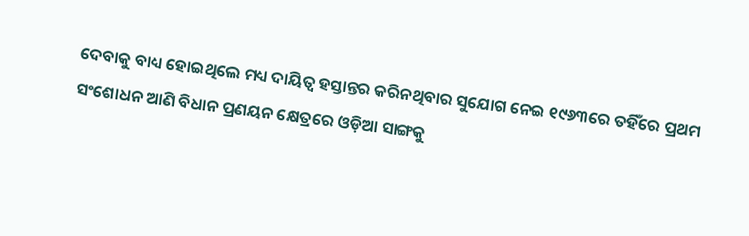ଦେବାକୁ ବାଧ୍ୟ ହୋଇଥିଲେ ମଧ୍ୟ ଦାୟିତ୍ଵ ହସ୍ତାନ୍ତର କରିନଥିବାର ସୁଯୋଗ ନେଇ ୧୯୬୩ରେ ତହିଁରେ ପ୍ରଥମ ସଂଶୋଧନ ଆଣି ବିଧାନ ପ୍ରଣୟନ କ୍ଷେତ୍ରରେ ଓଡ଼ିଆ ସାଙ୍ଗକୁ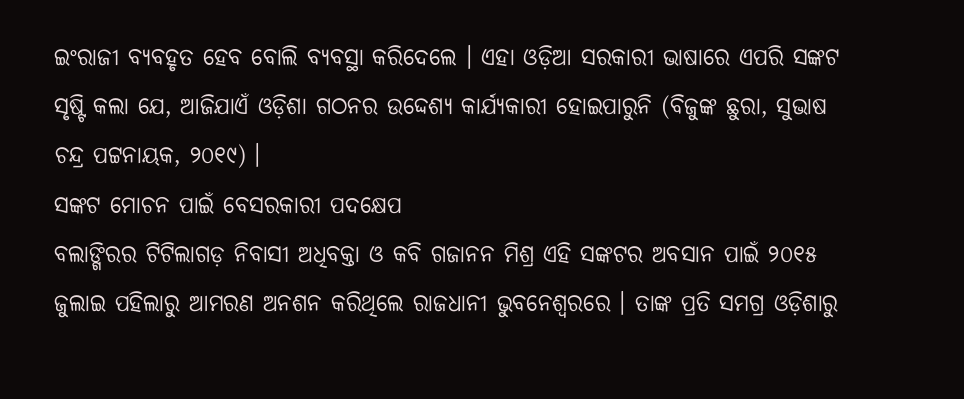ଇଂରାଜୀ ବ୍ୟବହୃତ ହେବ ବୋଲି ବ୍ୟବସ୍ଥା କରିଦେଲେ । ଏହା ଓଡ଼ିଆ ସରକାରୀ ଭାଷାରେ ଏପରି ସଙ୍କଟ ସୃଷ୍ଟି କଲା ଯେ, ଆଜିଯାଏଁ ଓଡ଼ିଶା ଗଠନର ଉଦ୍ଦେଶ୍ୟ କାର୍ଯ୍ୟକାରୀ ହୋଇପାରୁନି (ବିଜୁଙ୍କ ଛୁରା, ସୁଭାଷ ଚନ୍ଦ୍ର ପଟ୍ଟନାୟକ, ୨୦୧୯) ।
ସଙ୍କଟ ମୋଚନ ପାଇଁ ବେସରକାରୀ ପଦକ୍ଷେପ
ବଲାଙ୍ଗିରର ଟିଟିଲାଗଡ଼ ନିବାସୀ ଅଧିବକ୍ତା ଓ କବି ଗଜାନନ ମିଶ୍ର ଏହି ସଙ୍କଟର ଅବସାନ ପାଇଁ ୨୦୧୫ ଜୁଲାଇ ପହିଲାରୁ ଆମରଣ ଅନଶନ କରିଥିଲେ ରାଜଧାନୀ ଭୁବନେଶ୍ୱରରେ । ତାଙ୍କ ପ୍ରତି ସମଗ୍ର ଓଡ଼ିଶାରୁ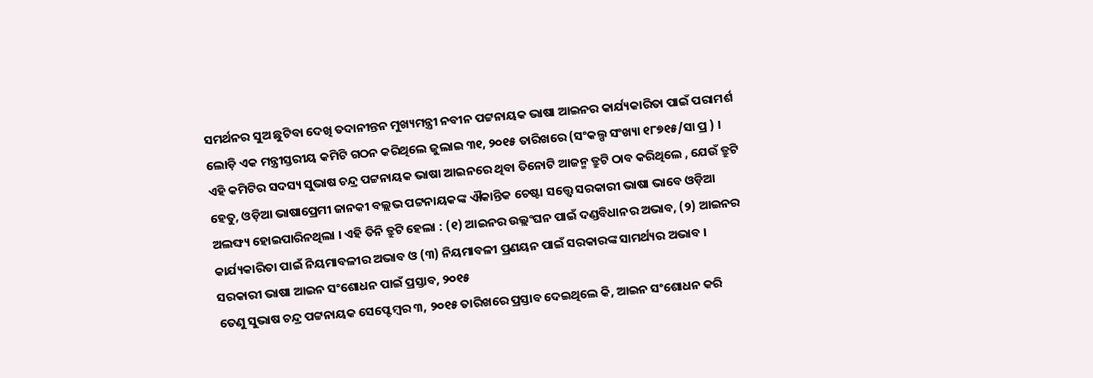ସମର୍ଥନର ସୁଅ ଛୁଟିବା ଦେଖି ତଦାନୀନ୍ତନ ମୁଖ୍ୟମନ୍ତ୍ରୀ ନବୀନ ପଟ୍ଟନାୟକ ଭାଷା ଆଇନର କାର୍ଯ୍ୟକାରିତା ପାଇଁ ପରାମର୍ଶ ଲୋଡ଼ି ଏକ ମନ୍ତ୍ରୀସ୍ତରୀୟ କମିଟି ଗଠନ କରିଥିଲେ ଜୁଲାଇ ୩୧, ୨୦୧୫ ତାରିଖରେ (ସଂକଲ୍ପ ସଂଖ୍ୟା ୧୮୭୧୫/ସା ପ୍ର ) ।
ଏହି କମିଟିର ସଦସ୍ୟ ସୁଭାଷ ଚନ୍ଦ୍ର ପଟ୍ଟନାୟକ ଭାଷା ଆଇନରେ ଥିବା ତିନୋଟି ଆଜନ୍ମ ତ୍ରୁଟି ଠାବ କରିଥିଲେ , ଯେଉଁ ତ୍ରୁଟି ହେତୁ, ଓଡ଼ିଆ ଭାଷାପ୍ରେମୀ ଜାନକୀ ବଲ୍ଲଭ ପଟ୍ଟନାୟକଙ୍କ ଐକାନ୍ତିକ ଚେଷ୍ଟା ସତ୍ତ୍ୱେ ସରକାରୀ ଭାଷା ଭାବେ ଓଡ଼ିଆ ଅଲଙ୍ଘ୍ୟ ହୋଇପାରିନଥିଲା । ଏହି ତିନି ତ୍ରୁଟି ହେଲା : (୧) ଆଇନର ଉଲ୍ଲଂଘନ ପାଇଁ ଦଣ୍ଡବିଧାନର ଅଭାବ, (୨) ଆଇନର କାର୍ଯ୍ୟକାରିତା ପାଇଁ ନିୟମାବଳୀର ଅଭାବ ଓ (୩) ନିୟମାବଳୀ ପ୍ରଣୟନ ପାଇଁ ସରକାରଙ୍କ ସାମର୍ଥ୍ୟର ଅଭାବ ।
ସରକାରୀ ଭାଷା ଆଇନ ସଂଶୋଧନ ପାଇଁ ପ୍ରସ୍ତାବ, ୨୦୧୫
ତେଣୁ ସୁଭାଷ ଚନ୍ଦ୍ର ପଟ୍ଟନାୟକ ସେପ୍ଟେମ୍ବର ୩, ୨୦୧୫ ତାରିଖରେ ପ୍ରସ୍ତାବ ଦେଇଥିଲେ କି, ଆଇନ ସଂଶୋଧନ କରି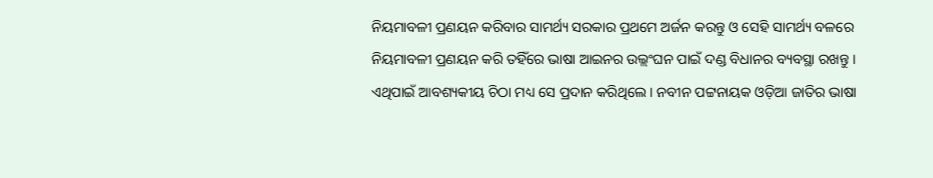ନିୟମାବଳୀ ପ୍ରଣୟନ କରିବାର ସାମର୍ଥ୍ୟ ସରକାର ପ୍ରଥମେ ଅର୍ଜନ କରନ୍ତୁ ଓ ସେହି ସାମର୍ଥ୍ୟ ବଳରେ ନିୟମାବଳୀ ପ୍ରଣୟନ କରି ତହିଁରେ ଭାଷା ଆଇନର ଉଲ୍ଲଂଘନ ପାଇଁ ଦଣ୍ଡ ବିଧାନର ବ୍ୟବସ୍ଥା ରଖନ୍ତୁ । ଏଥିପାଇଁ ଆବଶ୍ୟକୀୟ ଚିଠା ମଧ୍ୟ ସେ ପ୍ରଦାନ କରିଥିଲେ । ନବୀନ ପଟ୍ଟନାୟକ ଓଡ଼ିଆ ଜାତିର ଭାଷା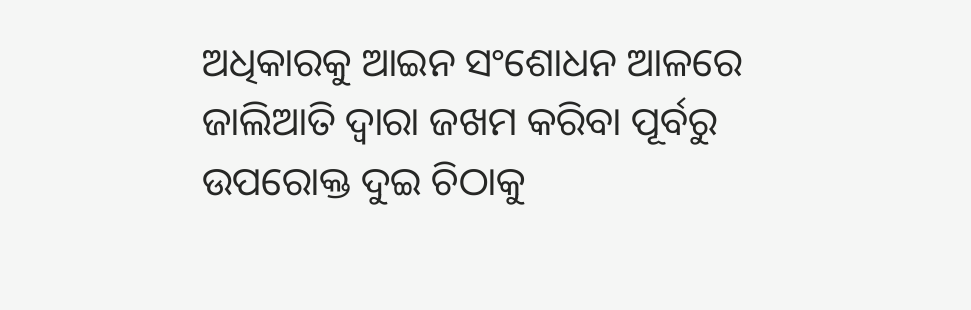ଅଧିକାରକୁ ଆଇନ ସଂଶୋଧନ ଆଳରେ ଜାଲିଆତି ଦ୍ଵାରା ଜଖମ କରିବା ପୂର୍ବରୁ ଉପରୋକ୍ତ ଦୁଇ ଚିଠାକୁ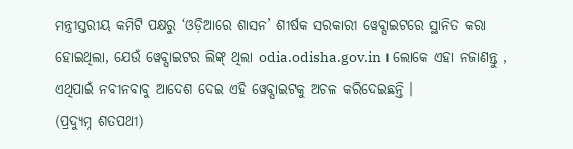ମନ୍ତ୍ରୀସ୍ତରୀୟ କମିଟି ପକ୍ଷରୁ ‘ଓଡ଼ିଆରେ ଶାସନ’ ଶୀର୍ଷକ ସରକାରୀ ୱେବ୍ସାଇଟରେ ସ୍ଥାନିତ କରା ହୋଇଥିଲା, ଯେଉଁ ୱେବ୍ସାଇଟର ଲିଙ୍କ୍ ଥିଲା odia.odisha.gov.in । ଲୋକେ ଏହା ନଜାଣନ୍ତୁ , ଏଥିପାଇଁ ନବୀନବାବୁ ଆଦେଶ ଦେଇ ଏହି ୱେବ୍ସାଇଟକୁ ଅଚଳ କରିଦେଇଛନ୍ତି ।
(ପ୍ରଦ୍ଯୁମ୍ନ ଶତପଥୀ)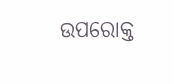ଉପରୋକ୍ତ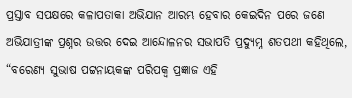ପ୍ରସ୍ତାବ ସପକ୍ଷରେ କଳାପତାକା ଅଭିଯାନ ଆରମ୍ଭ ହେବାର କେଇଦିନ ପରେ ଜଣେ ଅଭିଯାତ୍ରୀଙ୍କ ପ୍ରଶ୍ନର ଉତ୍ତର ଦେଇ ଆନ୍ଦୋଳନର ସଭାପତି ପ୍ରଦ୍ଯୁମ୍ନ ଶତପଥୀ କହିଥିଲେ, “ବରେଣ୍ୟ ସୁଭାଷ ପଟ୍ଟନାୟକଙ୍କ ପରିପକ୍ଵ ପ୍ରଜ୍ଞାଜ ଏହି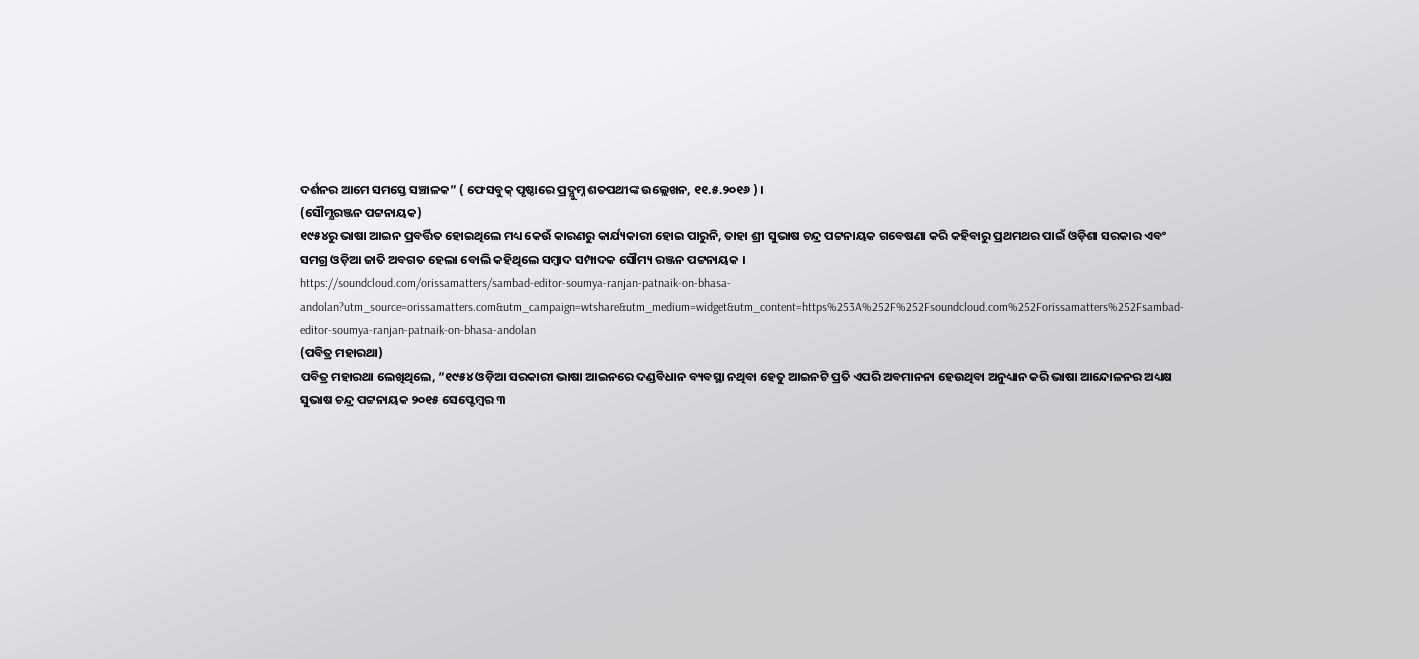ଦର୍ଶନର ଆମେ ସମସ୍ତେ ସଞ୍ଚାଳକ” ( ଫେସବୁକ୍ ପୃଷ୍ଠାରେ ପ୍ରଦ୍ଯୁମ୍ନ ଶତପଥୀଙ୍କ ଉଲ୍ଲେଖନ, ୧୧.୫.୨୦୧୬ ) ।
(ସୌମ୍ଯରଞ୍ଜନ ପଟ୍ଟନାୟକ)
୧୯୫୪ରୁ ଭାଷା ଆଇନ ପ୍ରବର୍ତ୍ତିତ ହୋଇଥିଲେ ମଧ୍ୟ କେଉଁ କାରଣରୁ କାର୍ଯ୍ୟକାରୀ ହୋଇ ପାରୁନି, ତାହା ଶ୍ରୀ ସୁଭାଷ ଚନ୍ଦ୍ର ପଟ୍ଟନାୟକ ଗବେଷଣା କରି କହିବାରୁ ପ୍ରଥମଥର ପାଇଁ ଓଡ଼ିଶା ସରକାର ଏବଂ ସମଗ୍ର ଓଡ଼ିଆ ଜାତି ଅବଗତ ହେଲା ବୋଲି କହିଥିଲେ ସମ୍ବାଦ ସମ୍ପାଦକ ସୌମ୍ୟ ରଞ୍ଜନ ପଟ୍ଟନାୟକ ।
https://soundcloud.com/orissamatters/sambad-editor-soumya-ranjan-patnaik-on-bhasa-andolan?utm_source=orissamatters.com&utm_campaign=wtshare&utm_medium=widget&utm_content=https%253A%252F%252Fsoundcloud.com%252Forissamatters%252Fsambad-editor-soumya-ranjan-patnaik-on-bhasa-andolan
(ପବିତ୍ର ମହାରଥା)
ପବିତ୍ର ମହାରଥା ଲେଖିଥିଲେ, “୧୯୫୪ ଓଡ଼ିଆ ସରକାରୀ ଭାଷା ଆଇନରେ ଦଣ୍ଡବିଧାନ ବ୍ୟବସ୍ଥା ନଥିବା ହେତୁ ଆଇନଟି ପ୍ରତି ଏପରି ଅବମାନନା ହେଉଥିବା ଅନୁଧ୍ୟାନ କରି ଭାଷା ଆନ୍ଦୋଳନର ଅଧ୍ୟକ୍ଷ ସୁଭାଷ ଚନ୍ଦ୍ର ପଟ୍ଟନାୟକ ୨୦୧୫ ସେପ୍ଟେମ୍ବର ୩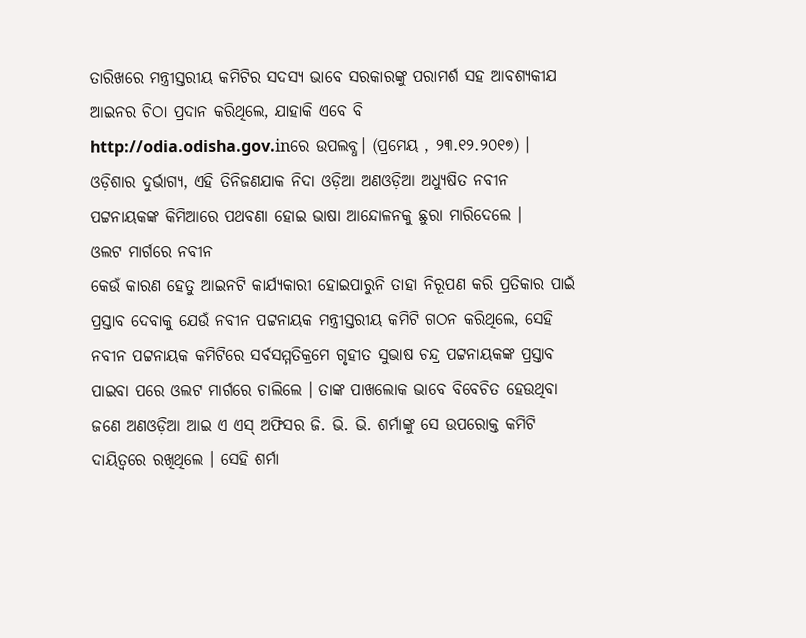ତାରିଖରେ ମନ୍ତ୍ରୀସ୍ତରୀୟ କମିଟିର ସଦସ୍ୟ ଭାବେ ସରକାରଙ୍କୁ ପରାମର୍ଶ ସହ ଆବଶ୍ଯକୀଯ ଆଇନର ଚିଠା ପ୍ରଦାନ କରିଥିଲେ, ଯାହାକି ଏବେ ବି http://odia.odisha.gov.inରେ ଉପଲବ୍ଧ। (ପ୍ରମେୟ , ୨୩.୧୨.୨୦୧୭) ।
ଓଡ଼ିଶାର ଦୁର୍ଭାଗ୍ୟ, ଏହି ତିନିଜଣଯାକ ନିଦା ଓଡ଼ିଆ ଅଣଓଡ଼ିଆ ଅଧ୍ୟୁଷିତ ନବୀନ ପଟ୍ଟନାୟକଙ୍କ କିମିଆରେ ପଥବଣା ହୋଇ ଭାଷା ଆନ୍ଦୋଳନକୁ ଛୁରା ମାରିଦେଲେ ।
ଓଲଟ ମାର୍ଗରେ ନବୀନ
କେଉଁ କାରଣ ହେତୁ ଆଇନଟି କାର୍ଯ୍ୟକାରୀ ହୋଇପାରୁନି ତାହା ନିରୂପଣ କରି ପ୍ରତିକାର ପାଇଁ ପ୍ରସ୍ତାବ ଦେବାକୁ ଯେଉଁ ନବୀନ ପଟ୍ଟନାୟକ ମନ୍ତ୍ରୀସ୍ତରୀୟ କମିଟି ଗଠନ କରିଥିଲେ, ସେହି ନବୀନ ପଟ୍ଟନାୟକ କମିଟିରେ ସର୍ବସମ୍ମତିକ୍ରମେ ଗୃହୀତ ସୁଭାଷ ଚନ୍ଦ୍ର ପଟ୍ଟନାୟକଙ୍କ ପ୍ରସ୍ତାବ ପାଇବା ପରେ ଓଲଟ ମାର୍ଗରେ ଚାଲିଲେ । ତାଙ୍କ ପାଖଲୋକ ଭାବେ ବିବେଚିତ ହେଉଥିବା ଜଣେ ଅଣଓଡ଼ିଆ ଆଇ ଏ ଏସ୍ ଅଫିସର ଜି. ଭି. ଭି. ଶର୍ମାଙ୍କୁ ସେ ଉପରୋକ୍ତ କମିଟି ଦାୟିତ୍ବରେ ରଖିଥିଲେ । ସେହି ଶର୍ମା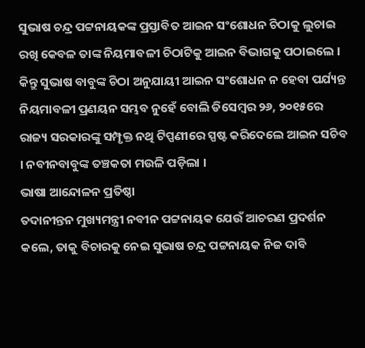ସୁଭାଷ ଚନ୍ଦ୍ର ପଟ୍ଟନାୟକଙ୍କ ପ୍ରସ୍ତାବିତ ଆଇନ ସଂଶୋଧନ ଚିଠାକୁ ଲୁଚାଇ ରଖି କେବଳ ତାଙ୍କ ନିୟମାବଳୀ ଚିଠାଟିକୁ ଆଇନ ବିଭାଗକୁ ପଠାଇଲେ । କିନ୍ତୁ ସୁଭାଷ ବାବୁଙ୍କ ଚିଠା ଅନୁଯାୟୀ ଆଇନ ସଂଶୋଧନ ନ ହେବା ପର୍ଯ୍ୟନ୍ତ ନିୟମାବଳୀ ପ୍ରଣୟନ ସମ୍ଭବ ନୁହେଁ ବୋଲି ଡିସେମ୍ବର ୨୬, ୨୦୧୫ରେ ରାଜ୍ୟ ସରକାରଙ୍କୁ ସମ୍ପୃକ୍ତ ନଥି ଟିପ୍ପଣୀରେ ସ୍ପଷ୍ଟ କରିଦେଲେ ଆଇନ ସଚିବ । ନବୀନବାବୁଙ୍କ ତଞ୍ଚକତା ମଉଳି ପଡ଼ିଲା ।
ଭାଷା ଆନ୍ଦୋଳନ ପ୍ରତିଷ୍ଠା
ତଦାନୀନ୍ତନ ମୁଖ୍ୟମନ୍ତ୍ରୀ ନବୀନ ପଟ୍ଟନାୟକ ଯେଉଁ ଆଚରଣ ପ୍ରଦର୍ଶନ କଲେ, ତାକୁ ବିଚାରକୁ ନେଇ ସୁଭାଷ ଚନ୍ଦ୍ର ପଟ୍ଟନାୟକ ନିଜ ଦାବି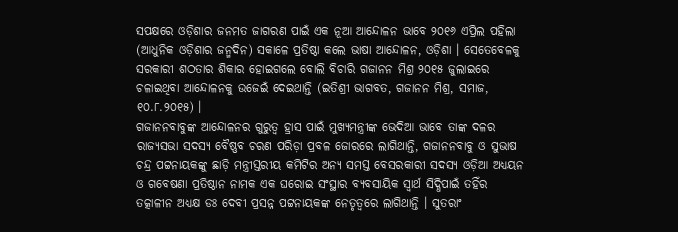ସପକ୍ଷରେ ଓଡ଼ିଶାର ଜନମତ ଜାଗରଣ ପାଇଁ ଏକ ନୂଆ ଆନ୍ଦୋଳନ ଭାବେ ୨୦୧୬ ଏପ୍ରିଲ ପହିଲା (ଆଧୁନିକ ଓଡ଼ିଶାର ଜନ୍ମଦିନ) ସକାଳେ ପ୍ରତିଷ୍ଠା କଲେ ଭାଷା ଆନ୍ଦୋଳନ, ଓଡ଼ିଶା । ସେତେବେଳକୁ ସରକାରୀ ଶଠତାର ଶିକାର ହୋଇଗଲେ ବୋଲି ବିଚାରି ଗଜାନନ ମିଶ୍ର ୨୦୧୫ ଜୁଲାଇରେ ଚଳାଇଥିବା ଆନ୍ଦୋଳନକୁ ଉଜେଇଁ ଦେଇଥାନ୍ତି (ଇତିଶ୍ରୀ ଭାଗବତ, ଗଜାନନ ମିଶ୍ର, ସମାଜ, ୧୦.୮.୨୦୧୫) ।
ଗଜାନନବାବୁଙ୍କ ଆନ୍ଦୋଳନର ଗୁରୁତ୍ଵ ହ୍ରାସ ପାଇଁ ମୁଖ୍ୟମନ୍ତ୍ରୀଙ୍କ ଭେଦିଆ ଭାବେ ତାଙ୍କ ଦଳର ରାଜ୍ୟସଭା ସଦସ୍ୟ ବୈଷ୍ଣବ ଚରଣ ପରିଡ଼ା ପ୍ରବଳ ଜୋରରେ ଲାଗିଥାନ୍ତି, ଗଜାନନବାବୁ ଓ ସୁଭାଷ ଚନ୍ଦ୍ର ପଟ୍ଟନାୟକଙ୍କୁ ଛାଡ଼ି ମନ୍ତ୍ରୀସ୍ତରୀୟ କମିଟିର ଅନ୍ୟ ସମସ୍ତ ବେସରକାରୀ ସଦସ୍ୟ ଓଡ଼ିଆ ଅଧ୍ୟୟନ ଓ ଗବେଷଣା ପ୍ରତିଷ୍ଠାନ ନାମକ ଏକ ଘରୋଇ ସଂସ୍ଥାର ବ୍ୟବସାୟିକ ସ୍ଵାର୍ଥ ସିଦ୍ଧିପାଇଁ ତହିଁର ତତ୍କାଳୀନ ଅଧ୍ୟକ୍ଷ ଡଃ ଦେବୀ ପ୍ରସନ୍ନ ପଟ୍ଟନାୟକଙ୍କ ନେତୃତ୍ଵରେ ଲାଗିଥାନ୍ତି । ସୁତରାଂ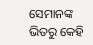ସେମାନଙ୍କ ଭିତରୁ କେହି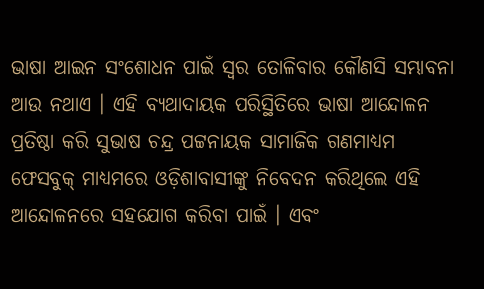ଭାଷା ଆଇନ ସଂଶୋଧନ ପାଇଁ ସ୍ୱର ତୋଳିବାର କୌଣସି ସମ୍ଭାବନା ଆଉ ନଥାଏ । ଏହି ବ୍ୟଥାଦାୟକ ପରିସ୍ଥିତିରେ ଭାଷା ଆନ୍ଦୋଳନ ପ୍ରତିଷ୍ଠା କରି ସୁଭାଷ ଚନ୍ଦ୍ର ପଟ୍ଟନାୟକ ସାମାଜିକ ଗଣମାଧ୍ୟମ ଫେସବୁକ୍ ମାଧ୍ୟମରେ ଓଡ଼ିଶାବାସୀଙ୍କୁ ନିବେଦନ କରିଥିଲେ ଏହି ଆନ୍ଦୋଳନରେ ସହଯୋଗ କରିବା ପାଇଁ । ଏବଂ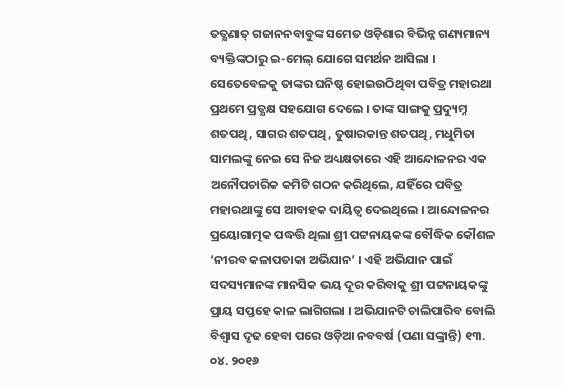ତତ୍କ୍ଷଣାତ୍ ଗଜାନନବାବୁଙ୍କ ସମେତ ଓଡ଼ିଶାର ବିଭିନ୍ନ ଗଣ୍ୟମାନ୍ୟ ବ୍ୟକ୍ତିଙ୍କଠାରୁ ଇ-ମେଲ୍ ଯୋଗେ ସମର୍ଥନ ଆସିଲା । ସେତେବେଳକୁ ତାଙ୍କର ଘନିଷ୍ଠ ହୋଇଉଠିଥିବା ପବିତ୍ର ମହାରଥା ପ୍ରଥମେ ପ୍ରତ୍ଯକ୍ଷ ସହଯୋଗ ଦେଲେ । ତାଙ୍କ ସାଙ୍ଗକୁ ପ୍ରଦ୍ୟୁମ୍ନ ଶତପଥି, ସାଗର ଶତପଥି, ତୁଷାରକାନ୍ତ ଶତପଥି, ମଧୁମିତା ସାମଲଙ୍କୁ ନେଇ ସେ ନିଜ ଅଧ୍ୟକ୍ଷତାରେ ଏହି ଆନ୍ଦୋଳନର ଏକ ଅନୌପଚାରିକ କମିଟି ଗଠନ କରିଥିଲେ, ଯହିଁରେ ପବିତ୍ର ମହାରଥାଙ୍କୁ ସେ ଆବାହକ ଦାୟିତ୍ଵ ଦେଇଥିଲେ । ଆନ୍ଦୋଳନର ପ୍ରୟୋଗାତ୍ମକ ପଦ୍ଧତ୍ତି ଥିଲା ଶ୍ରୀ ପଟ୍ଟନାୟକଙ୍କ ବୌଦ୍ଧିକ କୌଶଳ ‘ନୀରବ କଳାପତାକା ଅଭିଯାନ’ । ଏହି ଅଭିଯାନ ପାଇଁ ସଦସ୍ୟମାନଙ୍କ ମାନସିକ ଭୟ ଦୂର କରିବାକୁ ଶ୍ରୀ ପଟ୍ଟନାୟକଙ୍କୁ ପ୍ରାୟ ସପ୍ତହେ କାଳ ଲାଗିଗଲା । ଅଭିଯାନଟି ଚାଲିପାରିବ ବୋଲି ବିଶ୍ଵାସ ଦୃଢ ହେବା ପରେ ଓଡ଼ିଆ ନବବର୍ଷ (ପଣା ସଙ୍କ୍ରାନ୍ତି) ୧୩. ୦୪. ୨୦୧୬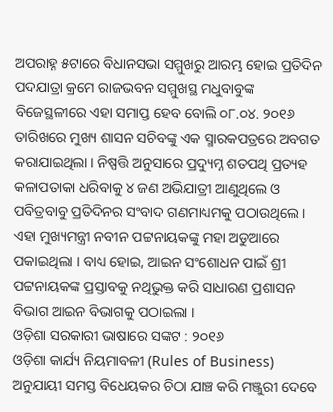ଅପରାହ୍ନ ୫ଟାରେ ବିଧାନସଭା ସମ୍ମୁଖରୁ ଆରମ୍ଭ ହୋଇ ପ୍ରତିଦିନ ପଦଯାତ୍ରା କ୍ରମେ ରାଜଭବନ ସମ୍ମୁଖସ୍ଥ ମଧୁବାବୁଙ୍କ ବିଜେସ୍ଥଳୀରେ ଏହା ସମାପ୍ତ ହେବ ବୋଲି ୦୮.୦୪. ୨୦୧୬ ତାରିଖରେ ମୁଖ୍ୟ ଶାସନ ସଚିବଙ୍କୁ ଏକ ସ୍ମାରକପତ୍ରରେ ଅବଗତ କରାଯାଇଥିଲା । ନିଷ୍ପତ୍ତି ଅନୁସାରେ ପ୍ରଦ୍ୟୁମ୍ନ ଶତପଥି ପ୍ରତ୍ୟହ କଳାପତାକା ଧରିବାକୁ ୪ ଜଣ ଅଭିଯାତ୍ରୀ ଆଣୁଥିଲେ ଓ ପବିତ୍ରବାବୁ ପ୍ରତିଦିନର ସଂବାଦ ଗଣମାଧ୍ୟମକୁ ପଠାଉଥିଲେ । ଏହା ମୁଖ୍ୟମନ୍ତ୍ରୀ ନବୀନ ପଟ୍ଟନାୟକଙ୍କୁ ମହା ଅଡୁଆରେ ପକାଇଥିଲା । ବାଧ୍ୟ ହୋଇ, ଆଇନ ସଂଶୋଧନ ପାଇଁ ଶ୍ରୀ ପଟ୍ଟନାୟକଙ୍କ ପ୍ରସ୍ତାବକୁ ନଥିଭୁକ୍ତ କରି ସାଧାରଣ ପ୍ରଶାସନ ବିଭାଗ ଆଇନ ବିଭାଗକୁ ପଠାଇଲା ।
ଓଡ଼ିଶା ସରକାରୀ ଭାଷାରେ ସଙ୍କଟ : ୨୦୧୬
ଓଡ଼ିଶା କାର୍ଯ୍ୟ ନିୟମାବଳୀ (Rules of Business) ଅନୁଯାୟୀ ସମସ୍ତ ବିଧେୟକର ଚିଠା ଯାଞ୍ଚ କରି ମଞ୍ଜୁରୀ ଦେବେ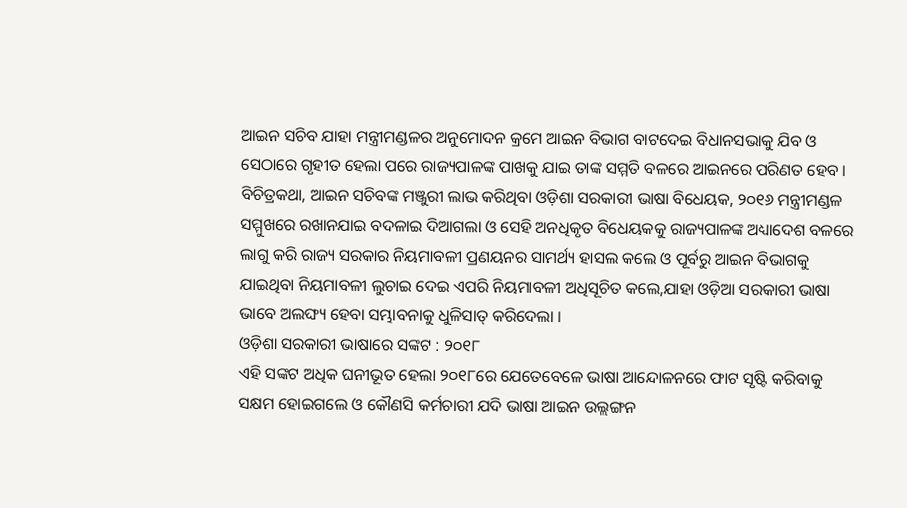ଆଇନ ସଚିବ ଯାହା ମନ୍ତ୍ରୀମଣ୍ଡଳର ଅନୁମୋଦନ କ୍ରମେ ଆଇନ ବିଭାଗ ବାଟଦେଇ ବିଧାନସଭାକୁ ଯିବ ଓ ସେଠାରେ ଗୃହୀତ ହେଲା ପରେ ରାଜ୍ୟପାଳଙ୍କ ପାଖକୁ ଯାଇ ତାଙ୍କ ସମ୍ମତି ବଳରେ ଆଇନରେ ପରିଣତ ହେବ । ବିଚିତ୍ରକଥା, ଆଇନ ସଚିବଙ୍କ ମଞ୍ଜୁରୀ ଲାଭ କରିଥିବା ଓଡ଼ିଶା ସରକାରୀ ଭାଷା ବିଧେୟକ, ୨୦୧୬ ମନ୍ତ୍ରୀମଣ୍ଡଳ ସମ୍ମୁଖରେ ରଖାନଯାଇ ବଦଳାଇ ଦିଆଗଲା ଓ ସେହି ଅନଧିକୃତ ବିଧେୟକକୁ ରାଜ୍ୟପାଳଙ୍କ ଅଧ୍ୟାଦେଶ ବଳରେ ଲାଗୁ କରି ରାଜ୍ୟ ସରକାର ନିୟମାବଳୀ ପ୍ରଣୟନର ସାମର୍ଥ୍ୟ ହାସଲ କଲେ ଓ ପୂର୍ବରୁ ଆଇନ ବିଭାଗକୁ ଯାଇଥିବା ନିୟମାବଳୀ ଲୁଚାଇ ଦେଇ ଏପରି ନିୟମାବଳୀ ଅଧିସୂଚିତ କଲେ,ଯାହା ଓଡ଼ିଆ ସରକାରୀ ଭାଷା ଭାବେ ଅଲଙ୍ଘ୍ୟ ହେବା ସମ୍ଭାବନାକୁ ଧୁଳିସାତ୍ କରିଦେଲା ।
ଓଡ଼ିଶା ସରକାରୀ ଭାଷାରେ ସଙ୍କଟ : ୨୦୧୮
ଏହି ସଙ୍କଟ ଅଧିକ ଘନୀଭୂତ ହେଲା ୨୦୧୮ରେ ଯେତେବେଳେ ଭାଷା ଆନ୍ଦୋଳନରେ ଫାଟ ସୃଷ୍ଟି କରିବାକୁ ସକ୍ଷମ ହୋଇଗଲେ ଓ କୌଣସି କର୍ମଚାରୀ ଯଦି ଭାଷା ଆଇନ ଉଲ୍ଲଙ୍ଗନ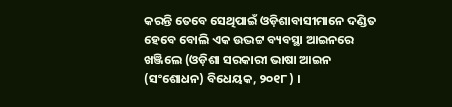କରନ୍ତି ତେବେ ସେଥିପାଇଁ ଓଡ଼ିଶାବାସୀମାନେ ଦଣ୍ଡିତ ହେବେ ବୋଲି ଏକ ଉଦ୍ଭଟ୍ଟ ବ୍ୟବସ୍ଥା ଆଇନରେ ଖଞ୍ଜିଲେ (ଓଡ଼ିଶା ସରକାରୀ ଭାଷା ଆଇନ (ସଂଶୋଧନ) ବିଧେୟକ, ୨୦୧୮ ) ।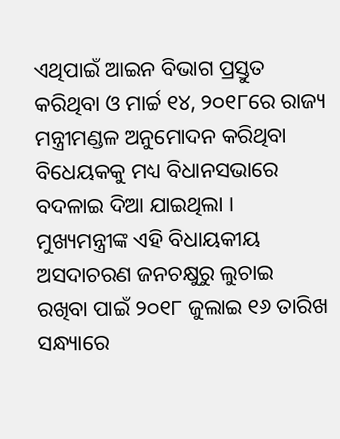ଏଥିପାଇଁ ଆଇନ ବିଭାଗ ପ୍ରସ୍ତୁତ କରିଥିବା ଓ ମାର୍ଚ୍ଚ ୧୪, ୨୦୧୮ରେ ରାଜ୍ୟ ମନ୍ତ୍ରୀମଣ୍ଡଳ ଅନୁମୋଦନ କରିଥିବା ବିଧେୟକକୁ ମଧ୍ୟ ବିଧାନସଭାରେ ବଦଳାଇ ଦିଆ ଯାଇଥିଲା । ମୁଖ୍ୟମନ୍ତ୍ରୀଙ୍କ ଏହି ବିଧାୟକୀୟ ଅସଦାଚରଣ ଜନଚକ୍ଷୁରୁ ଲୁଚାଇ ରଖିବା ପାଇଁ ୨୦୧୮ ଜୁଲାଇ ୧୬ ତାରିଖ ସନ୍ଧ୍ୟାରେ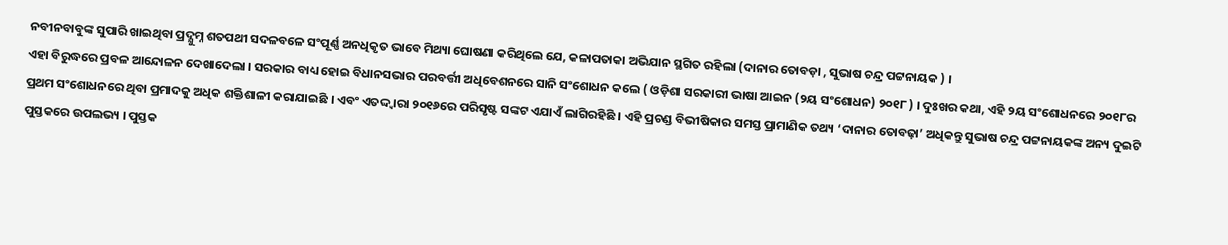ନବୀନବାବୁଙ୍କ ସୁପାରି ଖାଇଥିବା ପ୍ରଦ୍ଯୁମ୍ନ ଶତପଥୀ ସଦଳବଳେ ସଂପୂର୍ଣ୍ଣ ଅନଧିକୃତ ଭାବେ ମିଥ୍ୟା ଘୋଷଣା କରିଥିଲେ ଯେ, କଳାପତାକା ଅଭିଯାନ ସ୍ଥଗିତ ରହିଲା (ଦାନାର ତୋବଡ଼ା , ସୁଭାଷ ଚନ୍ଦ୍ର ପଟ୍ଟନାୟକ ) ।
ଏହା ବିରୁଦ୍ଧରେ ପ୍ରବଳ ଆନ୍ଦୋଳନ ଦେଖାଦେଲା । ସରକାର ବାଧ୍ୟ ହୋଇ ବିଧାନସଭାର ପରବର୍ତ୍ତୀ ଅଧିବେଶନରେ ସାନି ସଂଶୋଧନ କଲେ ( ଓଡ଼ିଶା ସରକାରୀ ଭାଷା ଆଇନ (୨ୟ ସଂଶୋଧନ) ୨୦୧୮ ) । ଦୁଃଖର କଥା, ଏହି ୨ୟ ସଂଶୋଧନରେ ୨୦୧୮ର ପ୍ରଥମ ସଂଶୋଧନରେ ଥିବା ପ୍ରମାଦକୁ ଅଧିକ ଶକ୍ତିଶାଳୀ କରାଯାଇଛି । ଏବଂ ଏତଦ୍ଦ୍ୱାରା ୨୦୧୬ରେ ପରିସୃଷ୍ଟ ସଙ୍କଟ ଏଯାଏଁ ଲାଗିରହିଛି । ଏହି ପ୍ରଚଣ୍ଡ ବିଭୀଷିକାର ସମସ୍ତ ପ୍ରାମାଣିକ ତଥ୍ୟ ‘ଦାନାର ତୋବଢ଼ା’ ଅଧିକନ୍ତୁ ସୁଭାଷ ଚନ୍ଦ୍ର ପଟ୍ଟନାୟକଙ୍କ ଅନ୍ୟ ଦୁଇଟି ପୁସ୍ତକରେ ଉପଲଭ୍ୟ । ପୁସ୍ତକ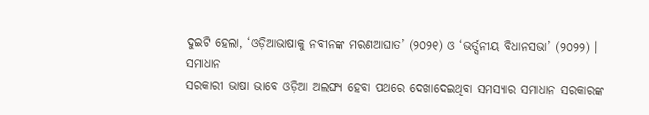ଦୁଇଟି ହେଲା, ‘ଓଡ଼ିଆଭାଷାକୁ ନବୀନଙ୍କ ମରଣଆଘାତ’ (୨୦୨୧) ଓ ‘ଭର୍ତ୍ସନୀୟ ବିଧାନସଭା’ (୨୦୨୨) ।
ସମାଧାନ
ସରକାରୀ ଭାଷା ଭାବେ ଓଡ଼ିଆ ଅଲଙ୍ଘ୍ୟ ହେବା ପଥରେ ଦେଖାଦେଇଥିବା ସମସ୍ୟାର ସମାଧାନ ସରକାରଙ୍କ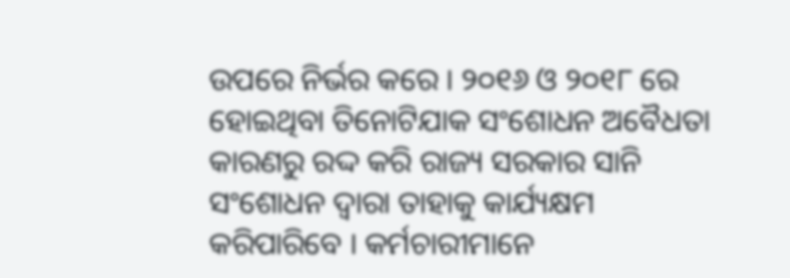ଉପରେ ନିର୍ଭର କରେ । ୨୦୧୬ ଓ ୨୦୧୮ ରେ ହୋଇଥିବା ତିନୋଟିଯାକ ସଂଶୋଧନ ଅବୈଧତା କାରଣରୁ ରଦ୍ଦ କରି ରାଜ୍ୟ ସରକାର ସାନି ସଂଶୋଧନ ଦ୍ଵାରା ତାହାକୁ କାର୍ଯ୍ୟକ୍ଷମ କରିପାରିବେ । କର୍ମଚାରୀମାନେ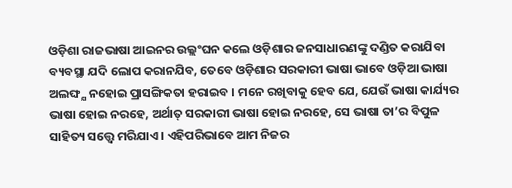ଓଡ଼ିଶା ରାଜଭାଷା ଆଇନର ଉଲ୍ଲଂଘନ କଲେ ଓଡ଼ିଶାର ଜନସାଧାରଣଙ୍କୁ ଦଣ୍ଡିତ କରାଯିବା ବ୍ୟବସ୍ଥା ଯଦି ଲୋପ କରାନଯିବ, ତେବେ ଓଡ଼ିଶାର ସରକାରୀ ଭାଷା ଭାବେ ଓଡ଼ିଆ ଭାଷା ଅଲଙ୍ଘ୍ଯ ନହୋଇ ପ୍ରାସଙ୍ଗିକତା ହରାଇବ । ମନେ ରଖିବାକୁ ହେବ ଯେ, ଯେଉଁ ଭାଷା କାର୍ଯ୍ୟର ଭାଷା ହୋଇ ନରହେ, ଅର୍ଥାତ୍ ସରକାରୀ ଭାଷା ହୋଇ ନରହେ, ସେ ଭାଷା ତା’ର ବିପୁଳ ସାହିତ୍ୟ ସତ୍ତ୍ୱେ ମରିଯାଏ । ଏହିପରିଭାବେ ଆମ ନିଜର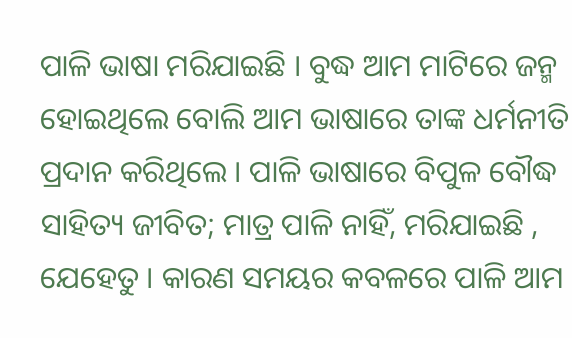ପାଳି ଭାଷା ମରିଯାଇଛି । ବୁଦ୍ଧ ଆମ ମାଟିରେ ଜନ୍ମ ହୋଇଥିଲେ ବୋଲି ଆମ ଭାଷାରେ ତାଙ୍କ ଧର୍ମନୀତି ପ୍ରଦାନ କରିଥିଲେ । ପାଳି ଭାଷାରେ ବିପୁଳ ବୌଦ୍ଧ ସାହିତ୍ୟ ଜୀବିତ; ମାତ୍ର ପାଳି ନାହିଁ, ମରିଯାଇଛି , ଯେହେତୁ । କାରଣ ସମୟର କବଳରେ ପାଳି ଆମ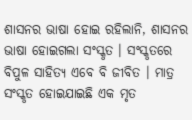ଶାସନର ଭାଷା ହୋଇ ରହିଲାନି, ଶାସନର ଭାଷା ହୋଇଗଲା ସଂସ୍କୃତ । ସଂସ୍କୃତରେ ବିପୁଳ ସାହିତ୍ୟ ଏବେ ବି ଜୀବିତ । ମାତ୍ର ସଂସ୍କୃତ ହୋଇଯାଇଛି ଏକ ମୃତ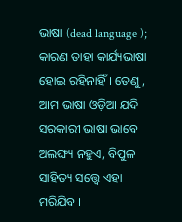ଭାଷା (dead language ); କାରଣ ତାହା କାର୍ଯ୍ୟଭାଷା ହୋଇ ରହିନାହିଁ । ତେଣୁ , ଆମ ଭାଷା ଓଡ଼ିଆ ଯଦି ସରକାରୀ ଭାଷା ଭାବେ ଅଲଙ୍ଘ୍ୟ ନହୁଏ, ବିପୁଳ ସାହିତ୍ୟ ସତ୍ତ୍ୱେ ଏହା ମରିଯିବ ।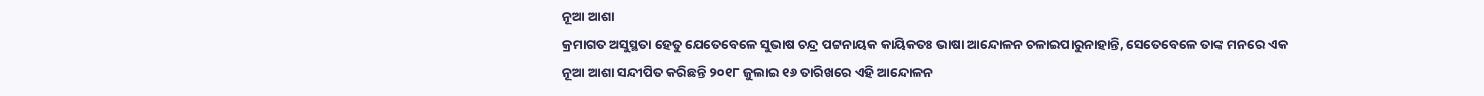ନୂଆ ଆଶା
କ୍ରମାଗତ ଅସୁସ୍ଥତା ହେତୁ ଯେତେବେଳେ ସୁଭାଷ ଚନ୍ଦ୍ର ପଟ୍ଟନାୟକ କାୟିକତଃ ଭାଷା ଆନ୍ଦୋଳନ ଚଳାଇପାରୁନାହାନ୍ତି, ସେତେବେଳେ ତାଙ୍କ ମନରେ ଏକ ନୂଆ ଆଶା ସନ୍ଦୀପିତ କରିଛନ୍ତି ୨୦୧୮ ଜୁଲାଇ ୧୬ ତାରିଖରେ ଏହି ଆନ୍ଦୋଳନ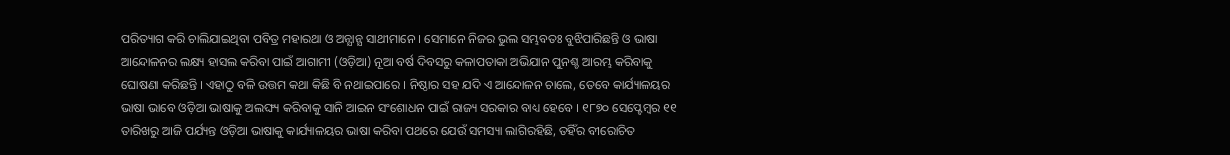ପରିତ୍ୟାଗ କରି ଚାଲିଯାଇଥିବା ପବିତ୍ର ମହାରଥା ଓ ଅନ୍ଯାନ୍ଯ ସାଥୀମାନେ । ସେମାନେ ନିଜର ଭୁଲ ସମ୍ଭବତଃ ବୁଝିପାରିଛନ୍ତି ଓ ଭାଷା ଆନ୍ଦୋଳନର ଲକ୍ଷ୍ୟ ହାସଲ କରିବା ପାଇଁ ଆଗାମୀ (ଓଡ଼ିଆ) ନୂଆ ବର୍ଷ ଦିବସରୁ କଳାପତାକା ଅଭିଯାନ ପୁନଶ୍ଚ ଆରମ୍ଭ କରିବାକୁ ଘୋଷଣା କରିଛନ୍ତି । ଏହାଠୁ ବଳି ଉତ୍ତମ କଥା କିଛି ବି ନଥାଇପାରେ । ନିଷ୍ଠାର ସହ ଯଦି ଏ ଆନ୍ଦୋଳନ ଚାଲେ, ତେବେ କାର୍ଯ୍ୟାଳୟର ଭାଷା ଭାବେ ଓଡ଼ିଆ ଭାଷାକୁ ଅଲଙ୍ଘ୍ୟ କରିବାକୁ ସାନି ଆଇନ ସଂଶୋଧନ ପାଇଁ ରାଜ୍ୟ ସରକାର ବାଧ୍ୟ ହେବେ । ୧୮୭୦ ସେପ୍ଟେମ୍ବର ୧୧ ତାରିଖରୁ ଆଜି ପର୍ଯ୍ୟନ୍ତ ଓଡ଼ିଆ ଭାଷାକୁ କାର୍ଯ୍ୟାଳୟର ଭାଷା କରିବା ପଥରେ ଯେଉଁ ସମସ୍ୟା ଲାଗିରହିଛି, ତହିଁର ବୀରୋଚିତ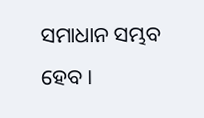ସମାଧାନ ସମ୍ଭବ ହେବ ।